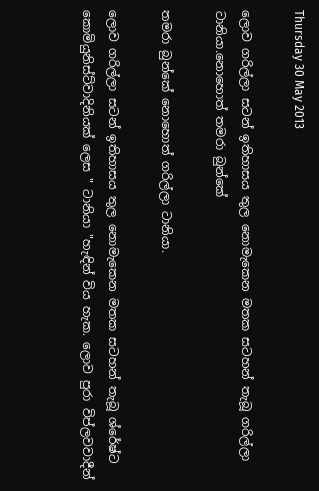Thursday 30 May 2013

ලොව ගරිල්ලා සටන් ඉතිහාසය තුල නොමැකෙන මතක සටහන් තැබූ ගරිල්ලා ටානියා.නොහොත් තමරා බුන්කේ

තමරා බුන්කේ නොහොත් ගරිල්ලා ටානියා.

ලොව ගරිල්ලා සටන් ඉතිහාසය තුල නොමැකෙන මතක සටහන් තැබූ ශ්රේෂ්ට කොමියුනිස්ට්වාදිනියක් ලෙස " ටානියා "හැඳින් විය හැක. ලොව පුරා විප්ලවවාදීන්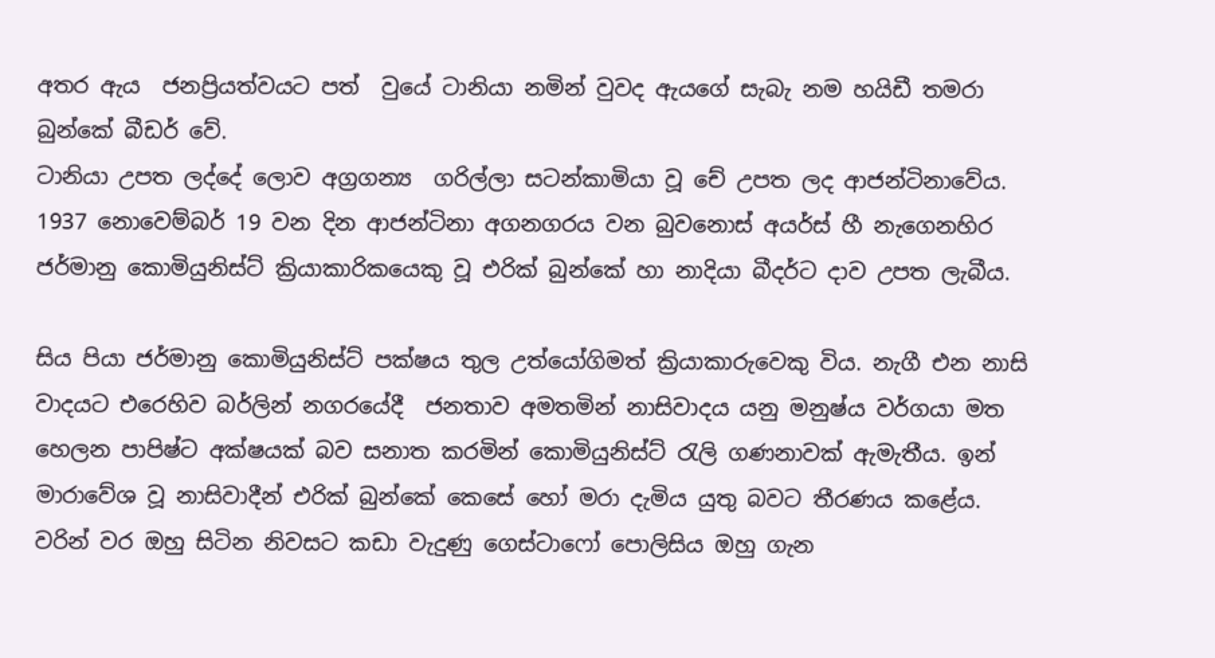අතර ඇය  ජනප්‍රියත්වයට පත්  වුයේ ටානියා නමින් වුවද ඇයගේ සැබැ නම හයිඩී තමරා බුන්කේ බීඩර් වේ.
ටානියා උපත ලද්දේ ලොව අග්‍රගන්‍ය  ගරිල්ලා සටන්කාමියා වූ චේ උපත ලද ආජන්ටිනාවේය. 1937 නොවෙම්බර් 19 වන දින ආජන්ටිනා අගනගරය වන බුවනොස් අයර්ස් හී නැගෙනහිර ජර්මානු කොමියුනිස්ට් ක්‍රියාකාරිකයෙකු වූ එරික් බුන්කේ හා නාදියා බීදර්ට දාව උපත ලැබීය.

සිය පියා ජර්මානු කොමියුනිස්ට් පක්ෂය තුල උත්යෝගිමත් ක්‍රියාකාරුවෙකු විය. නැගී එන නාසි වාදයට එරෙහිව බර්ලින් නගරයේදී  ජනතාව අමතමින් නාසිවාදය යනු මනුෂ්ය වර්ගයා මත හෙලන පාපිෂ්ට අක්ෂයක් බව සනාත කරමින් කොමියුනිස්ට් රැලි ගණනාවක් ඇමැතීය. ඉන් මාරාවේශ වූ නාසිවාදීන් එරික් බුන්කේ කෙසේ හෝ මරා දැමිය යුතු බවට තීරණය කළේය. වරින් වර ඔහු සිටින නිවසට කඩා වැදුණු ගෙස්ටාෆෝ පොලිසිය ඔහු ගැන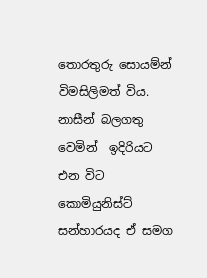තොරතුරු සොයම්න් විමසිලිමත් විය. නාසීන් බලගතු වෙමින්  ඉදිරියට එන විට කොමියුනිස්ට් සන්හාරයද ඒ සමග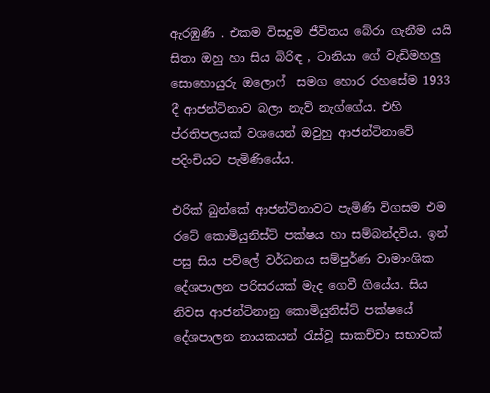ඇරඹුණි . එකම විසදුම ජීවිතය බේරා ගැනීම යයි සිතා ඔහු හා සිය බිරිඳ , ටානියා ගේ වැඩිමහලු සොහොයුරු ඔලොෆ්  සමග හොර රහසේම 1933 දී ආජන්ටිනාව බලා නැව් නැග්ගේය. එහි ප්රතිපලයක් වශයෙන් ඔවුහු ආජන්ටිනාවේ පදිංචියට පැමිණියේය.

එරික් බුන්කේ ආජන්ටිනාවට පැමිණි විගසම එම රටේ කොමියුනිස්ට් පක්ෂය හා සම්බන්දවිය. ඉන් පසු සිය පව්ලේ වර්ධනය සම්පුර්ණ වාමාංශික දේශපාලන පරිසරයක් මැද ගෙවී ගියේය. සිය නිවස ආජන්ටිනානු කොමියුනිස්ට් පක්ෂයේ දේශපාලන නායකයන් රැස්වූ සාකච්චා සභාවක්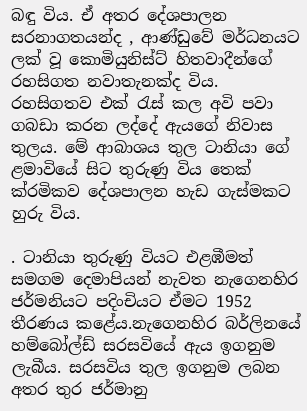බඳු විය. ඒ අතර දේශපාලන සරනාගතයන්ද , ආණ්ඩුවේ මර්ධනයට ලක් වූ කොමියුනිස්ට් හිතවාදීන්ගේ රහසිගත නවාතැනක්ද විය.  රහසිගතව එක් රැස් කල අවි පවා ගබඩා කරන ලද්දේ ඇයගේ නිවාස තුලය. මේ ආබාශය තුල ටානියා ගේ ළමාවියේ සිට තුරුණු විය තෙක් ක්රමිකව දේශපාලන හැඩ ගැස්මකට හුරු විය.

. ටානියා තුරුණු වියට එළඹීමත් සමගම දෙමාපියන් නැවත නැගෙනහිර ජර්මනියට පදිංචියට ඒමට 1952 තීරණය කළේය.නැගෙනහිර බර්ලිනයේ හම්බෝල්ඩ් සරසවියේ ඇය ඉගනුම ලැබීය. සරසවිය තුල ඉගනුම ලබන අතර තුර ජර්මානු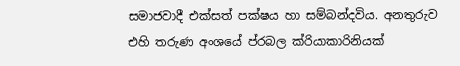සමාජවාදී එක්සත් පක්ෂය හා සම්බන්දවිය. අනතුරුව එහි තරුණ අංශයේ ප්රබල ක්රියාකාරිනියක්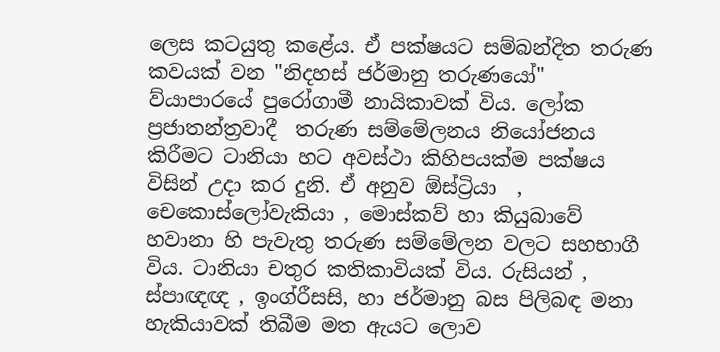ලෙස කටයුතු කළේය. ඒ පක්ෂයට සම්බන්දිත තරුණ කවයක් වන "නිදහස් ජර්මානු තරුණයෝ" ව්යාපාරයේ පුරෝගාමී නායිකාවක් විය. ලෝක ප්‍රජාතන්ත්‍රවාදී  තරුණ සම්මේලනය නියෝජනය කිරීමට ටානියා හට අවස්ථා කිහිපයක්ම පක්ෂය විසින් උදා කර දුනි. ඒ අනුව ඕස්ට්‍රියා  , චෙකොස්ලෝවැකියා , මොස්කව් හා කියුබාවේ හවානා හි පැවැතු තරුණ සම්මේලන වලට සහභාගී විය. ටානියා චතුර කතිකාවියක් විය. රුසියන් , ස්පාඥඥ , ඉංග්රීසසි, හා ජර්මානු බස පිලිබඳ මනා හැකියාවක් තිබීම මත ඇයට ලොව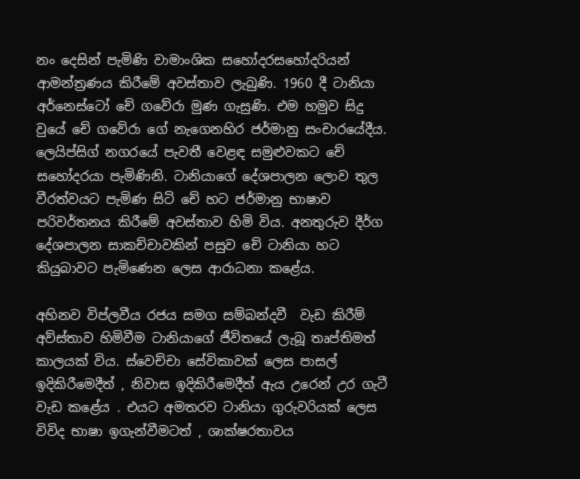නං දෙසින් පැමිණි වාමාංශික සහෝදරසහෝදරියන් ආමන්ත්‍රණය කිරීමේ අවස්තාව ලැබුණි. 1960 දී ටානියා  අර්නෙස්ටෝ චේ ගවේරා මුණ ගැසුණි. එම හමුව සිදු වුයේ චේ ගවේරා ගේ නැගෙනහිර ජර්මානු සංචාරයේදීය. ලෙයිප්සිග් නගරයේ පැවතී වෙළඳ සමුළුවකට චේ සහෝදරයා පැමිණිනි. ටානියාගේ දේශපාලන ලොව තුල වීරත්වයට පැමිණ සිටි චේ හට ජර්මානු භාෂාව පරිවර්තනය කිරීමේ අවස්තාව හිමි විය. අනතුරුව දීර්ග දේශපාලන සාකච්චාවකින් පසුව චේ ටානියා හට කියුබාවට පැමිණෙන ලෙස ආරාධනා කළේය.

අහිනව විප්ලවීය රජය සමග සම්බන්දවී  වැඩ කිරීම් අව්ස්තාව හිමිවීම ටානියාගේ ජීවිතයේ ලැබූ තෘප්තිමත් කාලයක් විය. ස්වෙච්චා සේවිකාවක් ලෙස පාසල් ඉදිකිරීමෙදීත් , නිවාස ඉදිකිරීමෙදීත් ඇය උරෙන් උර ගැටී වැඩ කළේය . එයට අමතරව ටානියා ගුරුවරියක් ලෙස විවිද භාෂා ඉගැන්වීමටත් , ශාක්ෂරතාවය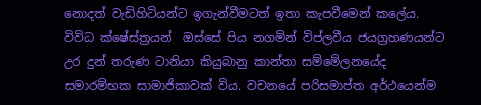නොදත් වැඩිහිටියන්ට ඉගැන්වීමටත් ඉතා කැපවීමෙන් කලේය. විවිධ ක්ෂේස්ත්‍රයන්  ඔස්සේ පිය නගමින් විප්ලවීය ජයග්‍රහණයන්ට  උර දුන් තරුණ ටානියා කියුබානු කාන්තා සම්මේලනයේද සමාරම්භක සාමාජිකාවක් විය. වචනයේ පරිසමාප්ත අර්ථයෙන්ම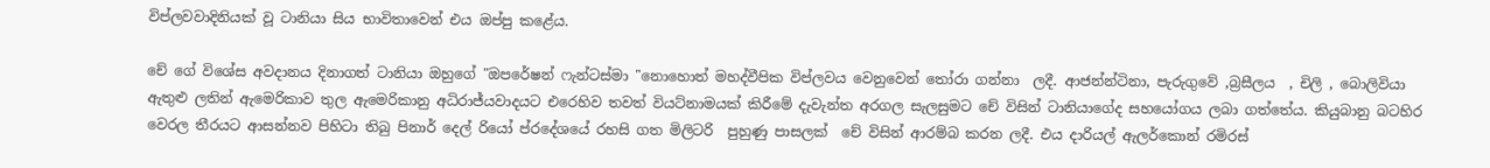විප්ලවවාදිනියක් වූ ටානියා සිය භාවිතාවෙන් එය ඔප්පු කළේය.

චේ ගේ විශේස අවදානය දිනාගත් ටානියා ඔහුගේ "ඔපරේෂන් ෆැන්ටස්මා "නොහොත් මහද්වීපික විප්ලවය වෙනුවෙන් තෝරා ගන්නා  ලදී. ආජන්න්ටිනා, පැරුගුවේ ,බ්‍රසීලය  , චිලි , බොලිවියා ඇතුළු ලතින් ඇමෙරිකාව තුල ඇමෙරිකානු අධිරාජ්යවාදයට එරෙහිව තවත් වියට්නාමයක් කිරීමේ දැවැන්ත අරගල සැලසුමට චේ විසින් ටානියාගේද සහයෝගය ලබා ගත්තේය. කියුබානු බටහිර වෙරල තීරයට ආසන්නව පිහිටා තිබු පිනාර් දෙල් රියෝ ප්රදේශයේ රහසි ගත මිලිටරි  පුහුණු පාසලක්  චේ විසින් ආරම්බ කරන ලදී. එය දාරියල් ඇලර්කොන් රමිරස්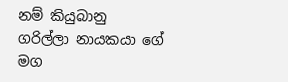නම් කියුබානු  ගරිල්ලා නායකයා ගේ මග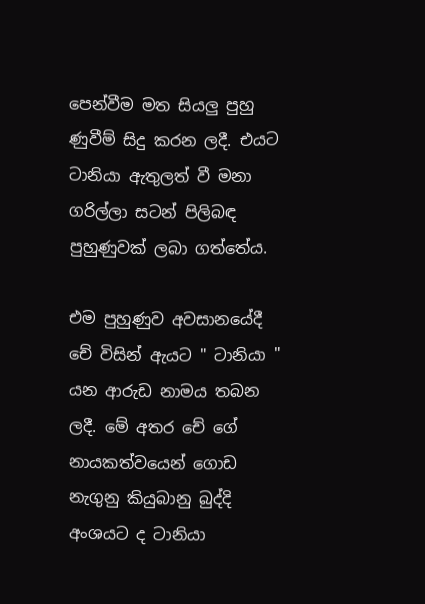පෙන්වීම මත සියලු පුහු ණුවීම් සිදු කරන ලදී. එයට ටානියා ඇතුලත් වී මනා  ගරිල්ලා සටන් පිලිබඳ පුහුණුවක් ලබා ගත්තේය.

එම පුහුණුව අවසානයේදී චේ විසින් ඇයට " ටානියා " යන ආරුඩ නාමය තබන ලදී. මේ අතර චේ ගේ නායකත්වයෙන් ගොඩ නැගුනු කියුබානු බුද්දි අංශයට ද ටානියා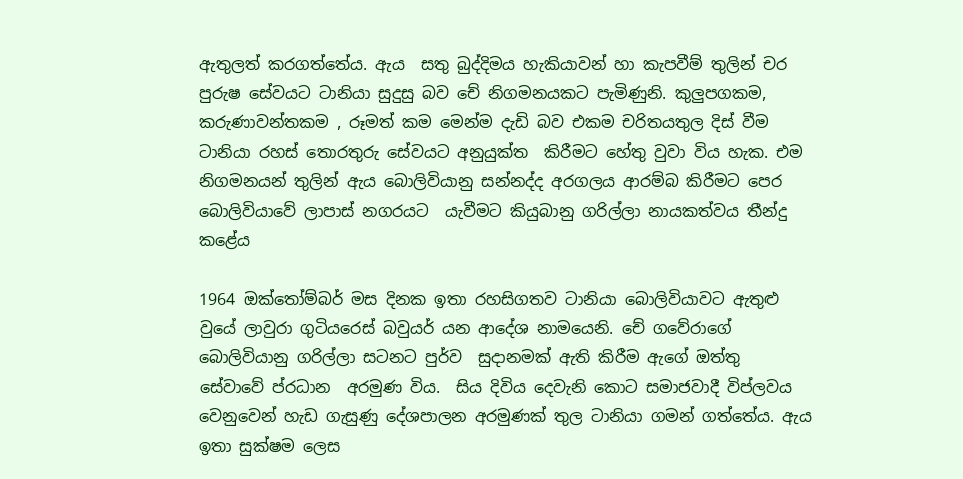ඇතුලත් කරගත්තේය. ඇය  සතු බුද්දිමය හැකියාවන් හා කැපවීම් තුලින් චර පුරුෂ සේවයට ටානියා සුදුසු බව චේ නිගමනයකට පැමිණුනි. කුලුපගකම, කරුණාවන්තකම , රූමත් කම මෙන්ම දැඩි බව එකම චරිතයතුල දිස් වීම ටානියා රහස් තොරතුරු සේවයට අනුයුක්ත  කිරීමට හේතු වුවා විය හැක. එම නිගමනයන් තුලින් ඇය බොලිවියානු සන්නද්ද අරගලය ආරම්බ කිරීමට පෙර බොලිවියාවේ ලාපාස් නගරයට  යැවීමට කියුබානු ගරිල්ලා නායකත්වය තීන්දු කළේය

1964 ඔක්තෝම්බර් මස දිනක ඉතා රහසිගතව ටානියා බොලිවියාවට ඇතුළු වුයේ ලාවුරා ගුටියරෙස් බවුයර් යන ආදේශ නාමයෙනි. චේ ගවේරාගේ බොලිවියානු ගරිල්ලා සටනට පුර්ව  සුදානමක් ඇති කිරීම ඇගේ ඔත්තු  සේවාවේ ප්රධාන  අරමුණ විය.  සිය දිවිය දෙවැනි කොට සමාජවාදී විප්ලවය වෙනුවෙන් හැඩ ගැසුණු දේශපාලන අරමුණක් තුල ටානියා ගමන් ගත්තේය. ඇය ඉතා සුක්ෂම ලෙස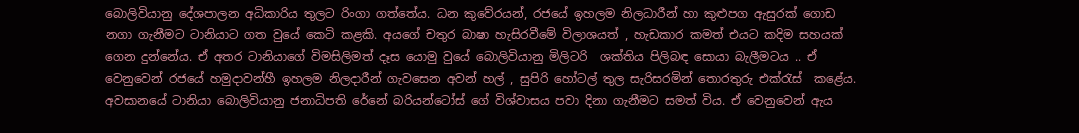බොලිවියානු දේශපාලන අධිකාරිය තුලට රිංගා ගත්තේය. ධන කුවේරයන්, රජයේ ඉහලම නිලධාරීන් හා කුළුපග ඇසුරක් ගොඩ නගා ගැනීමට ටානියාට ගත වුයේ කෙටි කළකි. අයගේ චතුර බාෂා හැසිරවීමේ විලාශයත් , හැඩකාර කමත් එයට කදිම සහයක් ගෙන දුන්නේය. ඒ අතර ටානියාගේ විමසිලිමත් දෑස යොමු වුයේ බොලිවියානු මිලිටරි  ශක්තිය පිලිබඳ සොයා බැලීමටය .. ඒ වෙනුවෙන් රජයේ හමුදාවන්හී ඉහලම නිලදාරීන් ගැවසෙන අවන් හල් , සුපිරි හෝටල් තුල සැරිසරමින් තොරතුරු එක්රැස්  කළේය.
අවසානයේ ටානියා බොලිවියානු ජනාධිපති රේනේ බරියන්ටෝස් ගේ විශ්වාසය පවා දිනා ගැනීමට සමත් විය. ඒ වෙනුවෙන් ඇය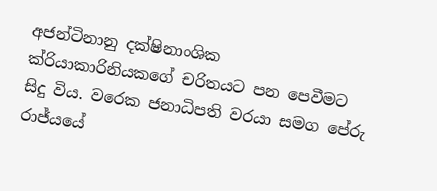අජන්ටිනානු දක්ෂිනාංශික ක්රියාකාරිනියකගේ චරිතයට පන පෙවීමට සිදු විය. වරෙක ජනාධිපති වරයා සමග පේරු රාජ්යයේ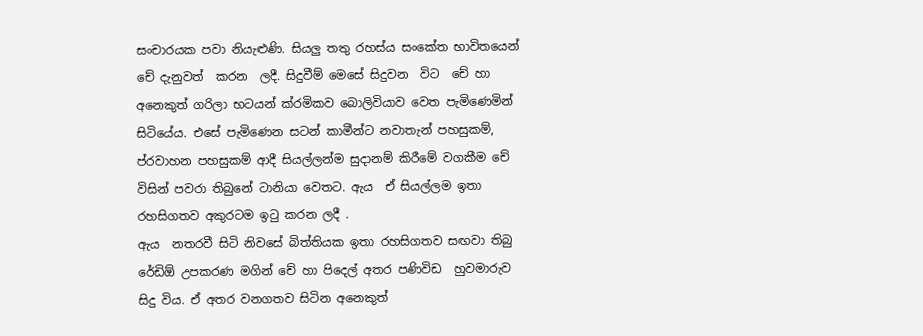සංචාරයක පවා නියැළුණි. සියලු තතු රහස්ය සංකේත භාවිතයෙන් චේ දැනුවත්  කරන  ලදී. සිදුවීම් මෙසේ සිදුවන  විට  චේ හා අනෙකුත් ගරිලා භටයන් ක්රමිකව බොලිවියාව වෙත පැමිණෙමින් සිටියේය. එසේ පැමිණෙන සටන් කාමීන්ට නවාතැන් පහසුකම්, ප්රවාහන පහසුකම් ආදී සියල්ලන්ම සුදානම් කිරීමේ වගකීම චේ විසින් පවරා තිබුනේ ටානියා වෙතට. ඇය  ඒ සියල්ලම ඉතා රහසිගතව අකුරටම ඉටු කරන ලදී .
ඇය  නතරවී සිටි නිවසේ බිත්තියක ඉතා රහසිගතව සඟවා තිබු රේඩිඕ උපකරණ මගින් චේ හා පිදෙල් අතර පණිවිඩ  හුවමාරුව සිදු විය. ඒ අතර වනගතව සිටින අනෙකුත්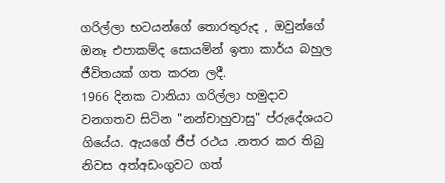ගරිල්ලා භටයන්ගේ තොරතුරුද , ඔවුන්ගේ ඔනෑ එපාකම්ද සොයමින් ඉතා කාර්ය බහුල ජීවිතයක් ගත කරන ලදී.
1966 දිනක ටානියා ගරිල්ලා හමුදාව වනගතව සිටින "නන්චාහුවාසු" ප්රුදේශයට ගියේය. ඇයගේ ජීප් රථය .නතර කර තිබු නිවස අත්අඩංගුවට ගත්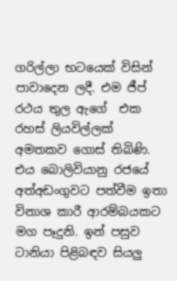ගරිල්ලා භටයෙක් විසින් පාවාදෙන ලදී. එම ජීප් රථය තුල ඇගේ  එක රහස් ලියවිල්ලක්  අමතකව ගොස් තිබිණි. එය බොලිවියානු රජයේ අත්අඩංගුවට පත්වීම ඉතා විනාශ කාරී ආරම්බයකට මග පෑදුනි. ඉන් පසුව ටානියා පිළිබඳව සියලු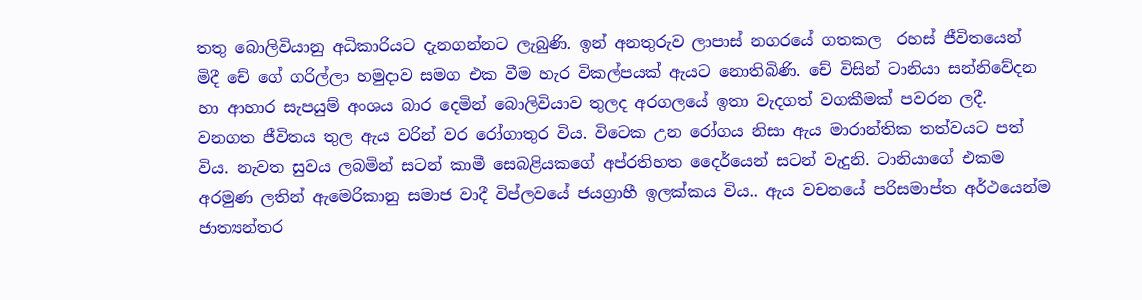තතු බොලිවියානු අධිකාරියට දැනගන්නට ලැබුණි. ඉන් අනතුරුව ලාපාස් නගරයේ ගතකල  රහස් ජීවිතයෙන් මිදී චේ ගේ ගරිල්ලා හමුදාව සමග එක වීම හැර විකල්පයක් ඇයට නොතිබිණි. චේ විසින් ටානියා සන්නිවේදන හා ආහාර සැපයුම් අංශය බාර දෙමින් බොලිවියාව තුලද අරගලයේ ඉතා වැදගත් වගකීමක් පවරන ලදී. වනගත ජීවිතය තුල ඇය වරින් වර රෝගාතුර විය. විටෙක උන රෝගය නිසා ඇය මාරාන්තික තත්වයට පත් විය. නැවත සුවය ලබමින් සටන් කාමී සෙබළියකගේ අප්රතිහත දෛර්යෙන් සටන් වැදුනි. ටානියාගේ එකම අරමුණ ලතින් ඇමෙරිකානු සමාජ වාදී විප්ලවයේ ජයග්‍රාහී ඉලක්කය විය.. ඇය වචනයේ පරිසමාප්ත අර්ථයෙන්ම  ජාත්‍යන්තර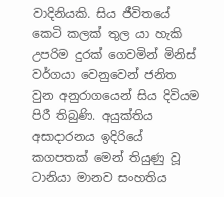වාදිනියකි. සිය ජීවිතයේ කෙටි කලක් තුල යා හැකි උපරිම දුරක් ගෙවමින් මිනිස් වර්ගයා වෙනුවෙන් ජනිත වුන අනුරාගයෙන් සිය දිවියම පිරී තිබුණි. අයුක්තිය අසාදාරනය ඉදිරියේ කගපතක් මෙන් තියුණු වූ ටානියා මානව සංහතිය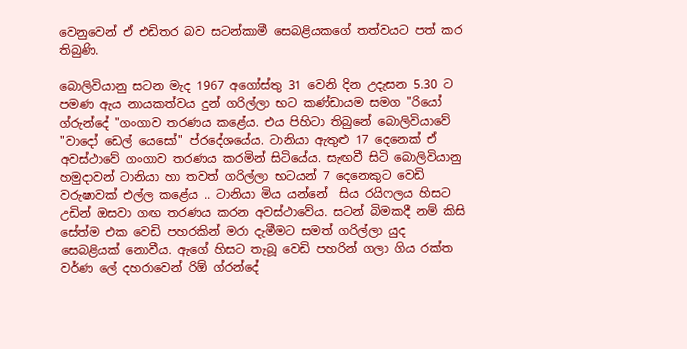වෙනුවෙන් ඒ එඩිතර බව සටන්කාමී සෙබළියකගේ තත්වයට පත් කර තිබුණි.

බොලිවියානු සටන මැද 1967 අගෝස්තු 31 වෙනි දින උදැසන 5.30 ට පමණ ඇය නායකත්වය දුන් ගරිල්ලා භට කණ්ඩායම සමග "රියෝ ග්රුන්දේ "ගංගාව තරණය කළේය. එය පිහිටා තිබුනේ බොලිවියාවේ "වාදෝ ඩෙල් යෙසෝ" ප්රදේශයේය. ටානියා ඇතුළු 17 දෙනෙක් ඒ අවස්ථාවේ ගංගාව තරණය කරමින් සිටියේය. සැඟවී සිටි බොලිවියානු හමුදාවන් ටානියා හා තවත් ගරිල්ලා භටයන් 7 දෙනෙකුට වෙඩි වරුෂාවක් එල්ල කළේය .. ටානියා මිය යන්නේ  සිය රයිෆලය හිසට උඩින් ඔසවා ගඟ තරණය කරන අවස්ථාවේය. සටන් බිමකදී නම් කිසි සේත්ම එක වෙඩි පහරකින් මරා දැමීමට සමත් ගරිල්ලා යුද සෙබළියක් නොවීය. ඇගේ හිසට තැබූ වෙඩි පහරින් ගලා ගිය රක්ත වර්ණ ලේ දහරාවෙන් රිඕ ග්රන්දේ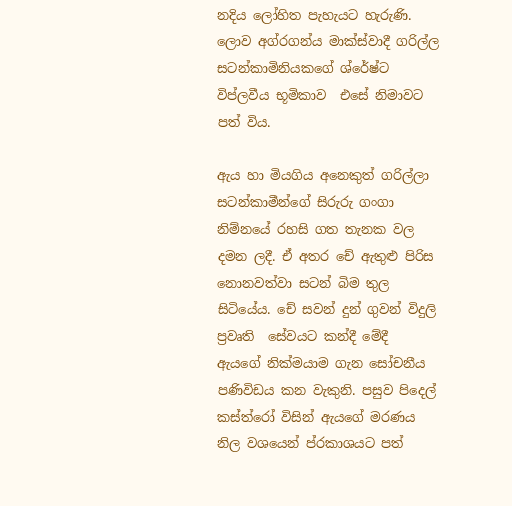නදිය ලෝහිත පැහැයට හැරුණි. ලොව අග්රගන්ය මාක්ස්වාදී ගරිල්ල සටන්කාමිනියකගේ ශ්රේෂ්ට විප්ලවීය භූමිකාව  එසේ නිමාවට පත් විය.

ඇය හා මියගිය අනෙකුත් ගරිල්ලා සටන්කාමීන්ගේ සිරුරු ගංගා නිම්නයේ රහසි ගත තැනක වල දමන ලදී. ඒ අතර චේ ඇතුළු පිරිස නොනවත්වා සටන් බිම තුල සිටියේය. චේ සවන් දුන් ගුවන් විදුලි  ප්‍රවෘති  සේවයට කන්දී මේදී  ඇයගේ නික්මයාම ගැන සෝචනීය පණිවිඩය කන වැකුනි. පසුව පිදෙල් කස්ත්රෝ විසින් ඇයගේ මරණය නිල වශයෙන් ප්රකාශයට පත්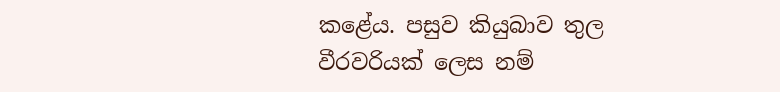කළේය. පසුව කියුබාව තුල වීරවරියක් ලෙස නම්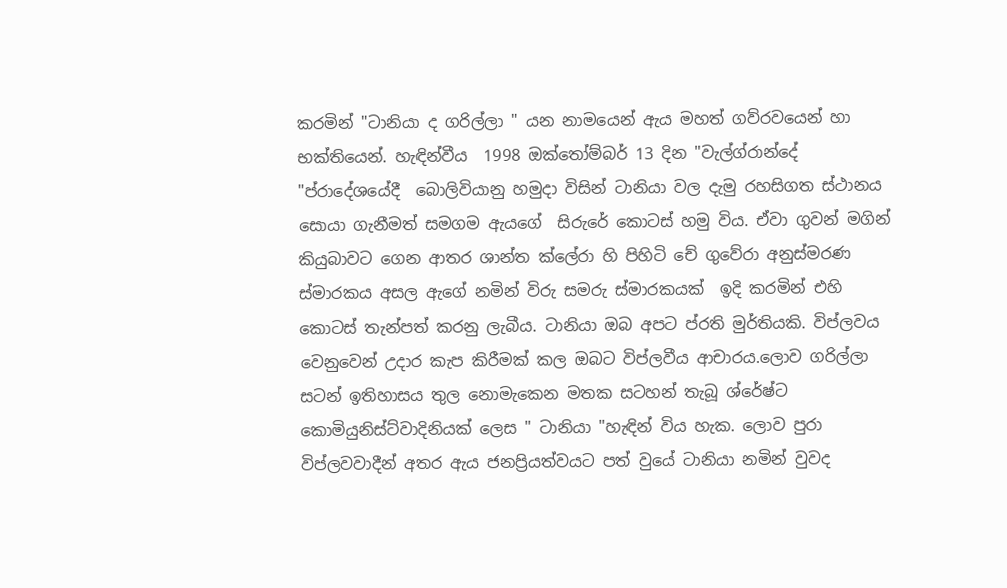කරමින් "ටානියා ද ගරිල්ලා " යන නාමයෙන් ඇය මහත් ගව්රවයෙන් හා භක්තියෙන්. හැඳින්වීය  1998 ඔක්තෝම්බර් 13 දින "වැල්ග්රාන්දේ "ප්රාදේශයේදී  බොලිවියානු හමුදා විසින් ටානියා වල දැමු රහසිගත ස්ථානය සොයා ගැනීමත් සමගම ඇයගේ  සිරුරේ කොටස් හමු විය. ඒවා ගුවන් මගින් කියුබාවට ගෙන ආතර ශාන්ත ක්ලේරා හි පිහිටි චේ ගුවේරා අනුස්මරණ ස්මාරකය අසල ඇගේ නමින් විරු සමරු ස්මාරකයක්  ඉදි කරමින් එහි කොටස් තැන්පත් කරනු ලැබීය. ටානියා ඔබ අපට ප්රති මුර්තියකි. විප්ලවය වෙනුවෙන් උදාර කැප කිරීමක් කල ඔබට විප්ලවීය ආචාරය.ලොව ගරිල්ලා සටන් ඉතිහාසය තුල නොමැකෙන මතක සටහන් තැබූ ශ්රේෂ්ට කොමියුනිස්ට්වාදිනියක් ලෙස " ටානියා "හැඳින් විය හැක. ලොව පුරා විප්ලවවාදීන් අතර ඇය ජනප්‍රියත්වයට පත් වුයේ ටානියා නමින් වුවද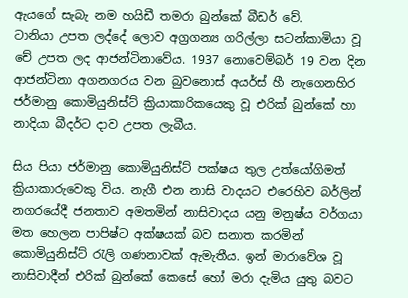ඇයගේ සැබැ නම හයිඩී තමරා බුන්කේ බීඩර් වේ.
ටානියා උපත ලද්දේ ලොව අග්‍රගන්‍ය ගරිල්ලා සටන්කාමියා වූ චේ උපත ලද ආජන්ටිනාවේය. 1937 නොවෙම්බර් 19 වන දින ආජන්ටිනා අගනගරය වන බුවනොස් අයර්ස් හී නැගෙනහිර ජර්මානු කොමියුනිස්ට් ක්‍රියාකාරිකයෙකු වූ එරික් බුන්කේ හා නාදියා බීදර්ට දාව උපත ලැබීය.

සිය පියා ජර්මානු කොමියුනිස්ට් පක්ෂය තුල උත්යෝගිමත් ක්‍රියාකාරුවෙකු විය. නැගී එන නාසි වාදයට එරෙහිව බර්ලින් නගරයේදී ජනතාව අමතමින් නාසිවාදය යනු මනුෂ්ය වර්ගයා මත හෙලන පාපිෂ්ට අක්ෂයක් බව සනාත කරමින් කොමියුනිස්ට් රැලි ගණනාවක් ඇමැතීය. ඉන් මාරාවේශ වූ නාසිවාදීන් එරික් බුන්කේ කෙසේ හෝ මරා දැමිය යුතු බවට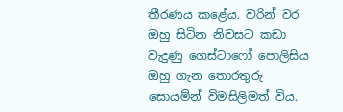තීරණය කළේය. වරින් වර ඔහු සිටින නිවසට කඩා වැදුණු ගෙස්ටාෆෝ පොලිසිය ඔහු ගැන තොරතුරු සොයම්න් විමසිලිමත් විය.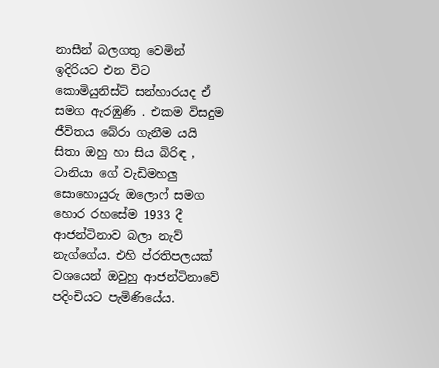නාසීන් බලගතු වෙමින් ඉදිරියට එන විට කොමියුනිස්ට් සන්හාරයද ඒ සමග ඇරඹුණි . එකම විසදුම ජීවිතය බේරා ගැනීම යයි සිතා ඔහු හා සිය බිරිඳ , ටානියා ගේ වැඩිමහලු සොහොයුරු ඔලොෆ් සමග හොර රහසේම 1933 දී ආජන්ටිනාව බලා නැව් නැග්ගේය. එහි ප්රතිපලයක් වශයෙන් ඔවුහු ආජන්ටිනාවේ පදිංචියට පැමිණියේය.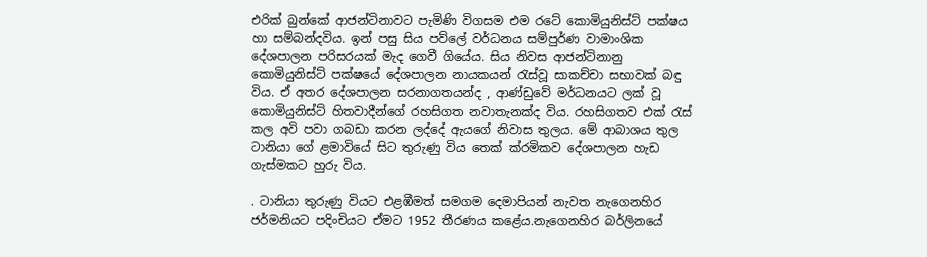එරික් බුන්කේ ආජන්ටිනාවට පැමිණි විගසම එම රටේ කොමියුනිස්ට් පක්ෂය හා සම්බන්දවිය. ඉන් පසු සිය පව්ලේ වර්ධනය සම්පුර්ණ වාමාංශික දේශපාලන පරිසරයක් මැද ගෙවී ගියේය. සිය නිවස ආජන්ටිනානු කොමියුනිස්ට් පක්ෂයේ දේශපාලන නායකයන් රැස්වූ සාකච්චා සභාවක් බඳු විය. ඒ අතර දේශපාලන සරනාගතයන්ද , ආණ්ඩුවේ මර්ධනයට ලක් වූ කොමියුනිස්ට් හිතවාදීන්ගේ රහසිගත නවාතැනක්ද විය. රහසිගතව එක් රැස් කල අවි පවා ගබඩා කරන ලද්දේ ඇයගේ නිවාස තුලය. මේ ආබාශය තුල ටානියා ගේ ළමාවියේ සිට තුරුණු විය තෙක් ක්රමිකව දේශපාලන හැඩ ගැස්මකට හුරු විය.

. ටානියා තුරුණු වියට එළඹීමත් සමගම දෙමාපියන් නැවත නැගෙනහිර ජර්මනියට පදිංචියට ඒමට 1952 තීරණය කළේය.නැගෙනහිර බර්ලිනයේ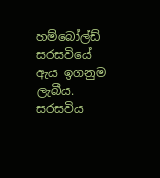හම්බෝල්ඩ් සරසවියේ ඇය ඉගනුම ලැබීය. සරසවිය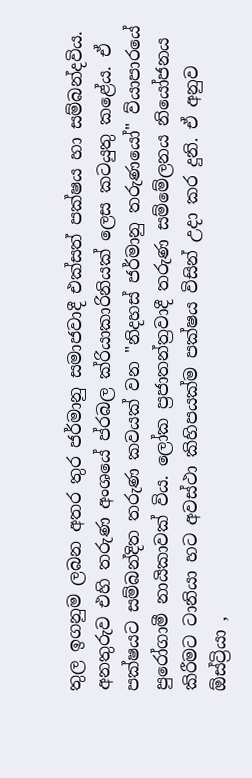තුල ඉගනුම ලබන අතර තුර ජර්මානු සමාජවාදී එක්සත් පක්ෂය හා සම්බන්දවිය. අනතුරුව එහි තරුණ අංශයේ ප්රබල ක්රියාකාරිනියක් ලෙස කටයුතු කළේය. ඒ පක්ෂයට සම්බන්දිත තරුණ කවයක් වන "නිදහස් ජර්මානු තරුණයෝ" ව්යාපාරයේ පුරෝගාමී නායිකාවක් විය. ලෝක ප්‍රජාතන්ත්‍රවාදී තරුණ සම්මේලනය නියෝජනය කිරීමට ටානියා හට අවස්ථා කිහිපයක්ම පක්ෂය විසින් උදා කර දුනි. ඒ අනුව ඕස්ට්‍රියා ,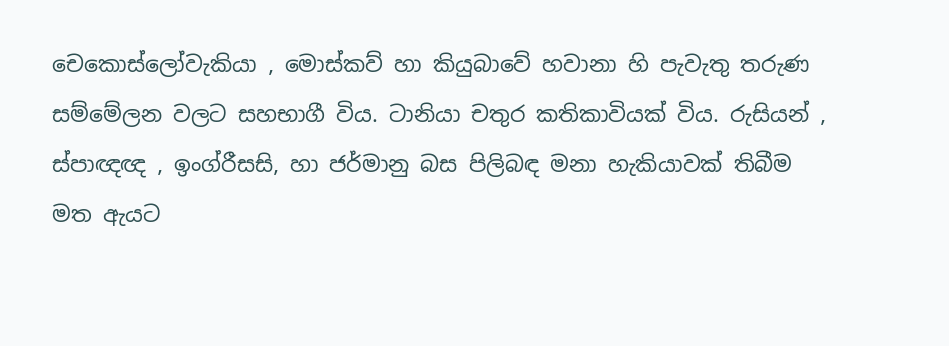චෙකොස්ලෝවැකියා , මොස්කව් හා කියුබාවේ හවානා හි පැවැතු තරුණ සම්මේලන වලට සහභාගී විය. ටානියා චතුර කතිකාවියක් විය. රුසියන් , ස්පාඥඥ , ඉංග්රීසසි, හා ජර්මානු බස පිලිබඳ මනා හැකියාවක් තිබීම මත ඇයට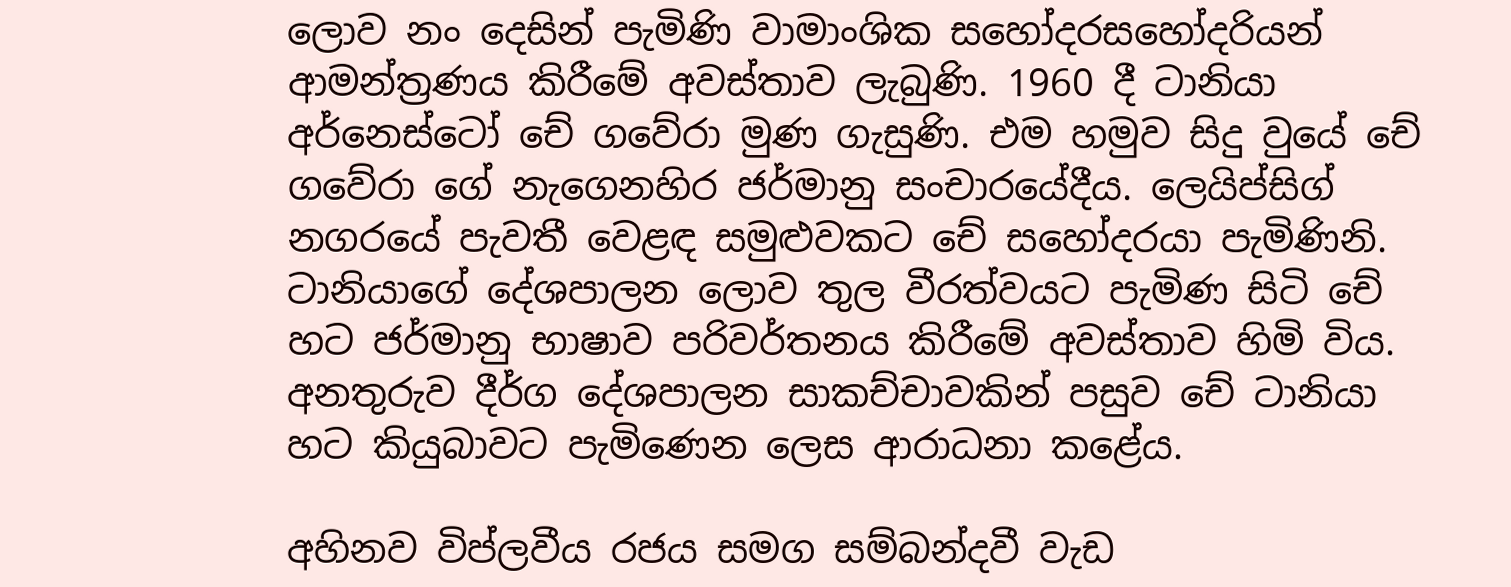ලොව නං දෙසින් පැමිණි වාමාංශික සහෝදරසහෝදරියන් ආමන්ත්‍රණය කිරීමේ අවස්තාව ලැබුණි. 1960 දී ටානියා අර්නෙස්ටෝ චේ ගවේරා මුණ ගැසුණි. එම හමුව සිදු වුයේ චේ ගවේරා ගේ නැගෙනහිර ජර්මානු සංචාරයේදීය. ලෙයිප්සිග් නගරයේ පැවතී වෙළඳ සමුළුවකට චේ සහෝදරයා පැමිණිනි. ටානියාගේ දේශපාලන ලොව තුල වීරත්වයට පැමිණ සිටි චේ හට ජර්මානු භාෂාව පරිවර්තනය කිරීමේ අවස්තාව හිමි විය. අනතුරුව දීර්ග දේශපාලන සාකච්චාවකින් පසුව චේ ටානියා හට කියුබාවට පැමිණෙන ලෙස ආරාධනා කළේය.

අහිනව විප්ලවීය රජය සමග සම්බන්දවී වැඩ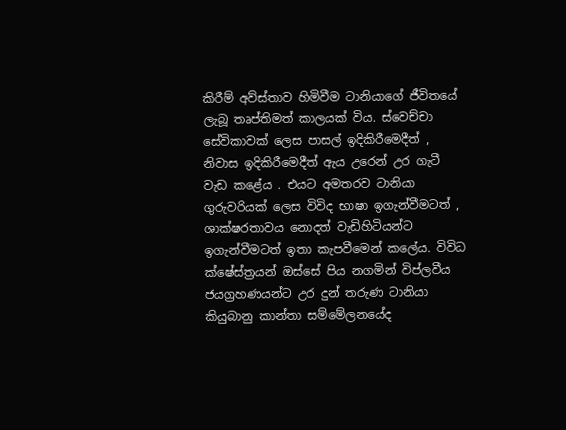කිරීම් අව්ස්තාව හිමිවීම ටානියාගේ ජීවිතයේ ලැබූ තෘප්තිමත් කාලයක් විය. ස්වෙච්චා සේවිකාවක් ලෙස පාසල් ඉදිකිරීමෙදීත් , නිවාස ඉදිකිරීමෙදීත් ඇය උරෙන් උර ගැටී වැඩ කළේය . එයට අමතරව ටානියා ගුරුවරියක් ලෙස විවිද භාෂා ඉගැන්වීමටත් , ශාක්ෂරතාවය නොදත් වැඩිහිටියන්ට ඉගැන්වීමටත් ඉතා කැපවීමෙන් කලේය. විවිධ ක්ෂේස්ත්‍රයන් ඔස්සේ පිය නගමින් විප්ලවීය ජයග්‍රහණයන්ට උර දුන් තරුණ ටානියා කියුබානු කාන්තා සම්මේලනයේද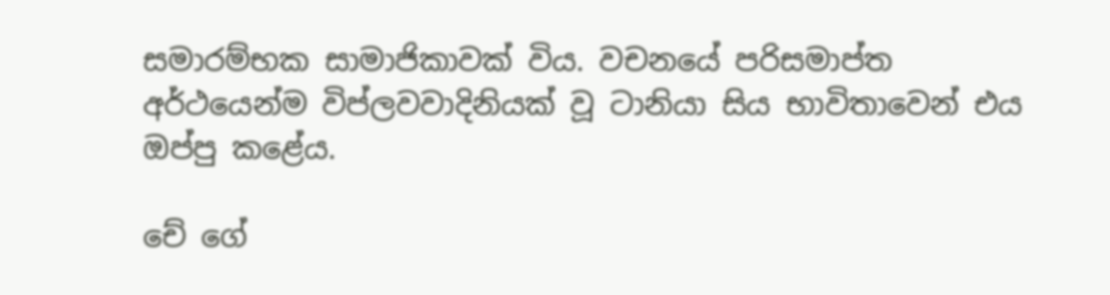සමාරම්භක සාමාජිකාවක් විය. වචනයේ පරිසමාප්ත අර්ථයෙන්ම විප්ලවවාදිනියක් වූ ටානියා සිය භාවිතාවෙන් එය ඔප්පු කළේය.

චේ ගේ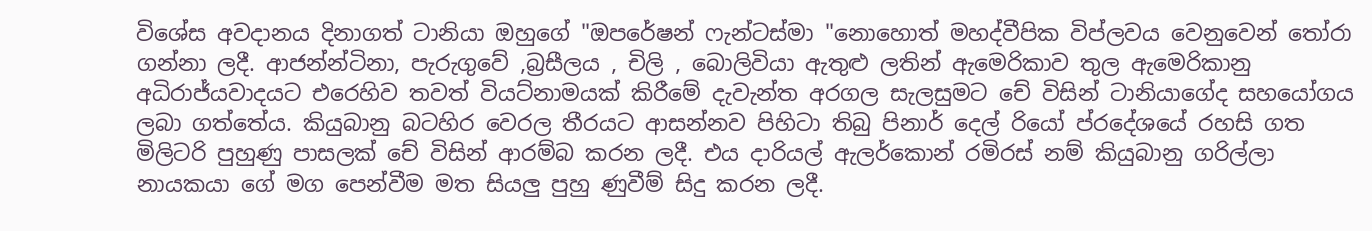විශේස අවදානය දිනාගත් ටානියා ඔහුගේ "ඔපරේෂන් ෆැන්ටස්මා "නොහොත් මහද්වීපික විප්ලවය වෙනුවෙන් තෝරා ගන්නා ලදී. ආජන්න්ටිනා, පැරුගුවේ ,බ්‍රසීලය , චිලි , බොලිවියා ඇතුළු ලතින් ඇමෙරිකාව තුල ඇමෙරිකානු අධිරාජ්යවාදයට එරෙහිව තවත් වියට්නාමයක් කිරීමේ දැවැන්ත අරගල සැලසුමට චේ විසින් ටානියාගේද සහයෝගය ලබා ගත්තේය. කියුබානු බටහිර වෙරල තීරයට ආසන්නව පිහිටා තිබු පිනාර් දෙල් රියෝ ප්රදේශයේ රහසි ගත මිලිටරි පුහුණු පාසලක් චේ විසින් ආරම්බ කරන ලදී. එය දාරියල් ඇලර්කොන් රමිරස් නම් කියුබානු ගරිල්ලා නායකයා ගේ මග පෙන්වීම මත සියලු පුහු ණුවීම් සිදු කරන ලදී.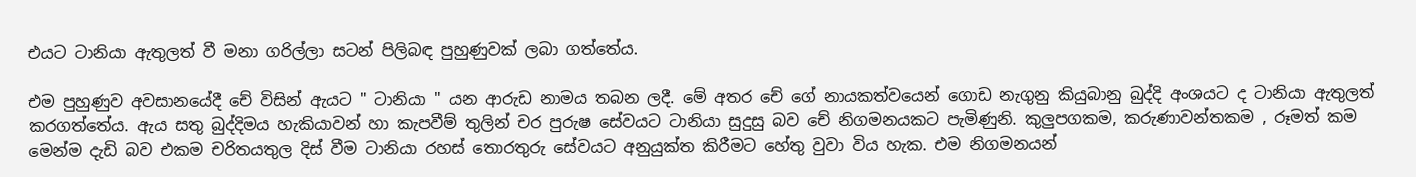එයට ටානියා ඇතුලත් වී මනා ගරිල්ලා සටන් පිලිබඳ පුහුණුවක් ලබා ගත්තේය.

එම පුහුණුව අවසානයේදී චේ විසින් ඇයට " ටානියා " යන ආරුඩ නාමය තබන ලදී. මේ අතර චේ ගේ නායකත්වයෙන් ගොඩ නැගුනු කියුබානු බුද්දි අංශයට ද ටානියා ඇතුලත් කරගත්තේය. ඇය සතු බුද්දිමය හැකියාවන් හා කැපවීම් තුලින් චර පුරුෂ සේවයට ටානියා සුදුසු බව චේ නිගමනයකට පැමිණුනි. කුලුපගකම, කරුණාවන්තකම , රූමත් කම මෙන්ම දැඩි බව එකම චරිතයතුල දිස් වීම ටානියා රහස් තොරතුරු සේවයට අනුයුක්ත කිරීමට හේතු වුවා විය හැක. එම නිගමනයන්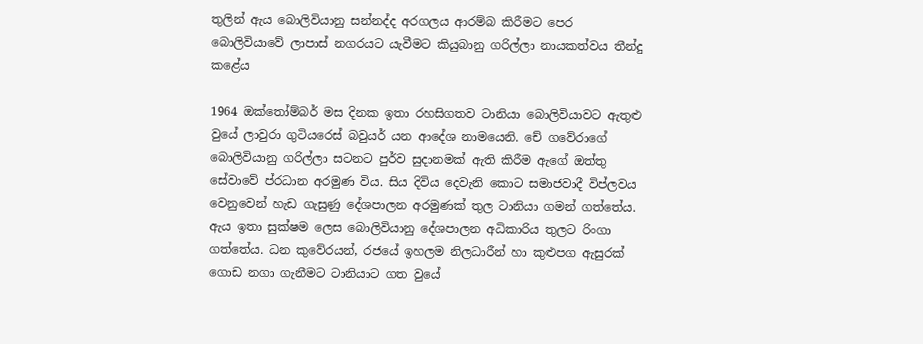තුලින් ඇය බොලිවියානු සන්නද්ද අරගලය ආරම්බ කිරීමට පෙර බොලිවියාවේ ලාපාස් නගරයට යැවීමට කියුබානු ගරිල්ලා නායකත්වය තීන්දු කළේය

1964 ඔක්තෝම්බර් මස දිනක ඉතා රහසිගතව ටානියා බොලිවියාවට ඇතුළු වුයේ ලාවුරා ගුටියරෙස් බවුයර් යන ආදේශ නාමයෙනි. චේ ගවේරාගේ බොලිවියානු ගරිල්ලා සටනට පුර්ව සුදානමක් ඇති කිරීම ඇගේ ඔත්තු සේවාවේ ප්රධාන අරමුණ විය. සිය දිවිය දෙවැනි කොට සමාජවාදී විප්ලවය වෙනුවෙන් හැඩ ගැසුණු දේශපාලන අරමුණක් තුල ටානියා ගමන් ගත්තේය. ඇය ඉතා සුක්ෂම ලෙස බොලිවියානු දේශපාලන අධිකාරිය තුලට රිංගා ගත්තේය. ධන කුවේරයන්, රජයේ ඉහලම නිලධාරීන් හා කුළුපග ඇසුරක් ගොඩ නගා ගැනීමට ටානියාට ගත වුයේ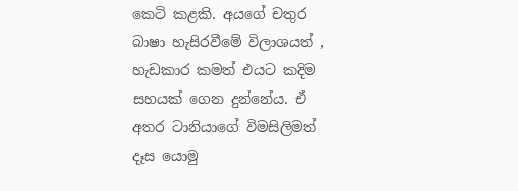කෙටි කළකි. අයගේ චතුර බාෂා හැසිරවීමේ විලාශයත් , හැඩකාර කමත් එයට කදිම සහයක් ගෙන දුන්නේය. ඒ අතර ටානියාගේ විමසිලිමත් දෑස යොමු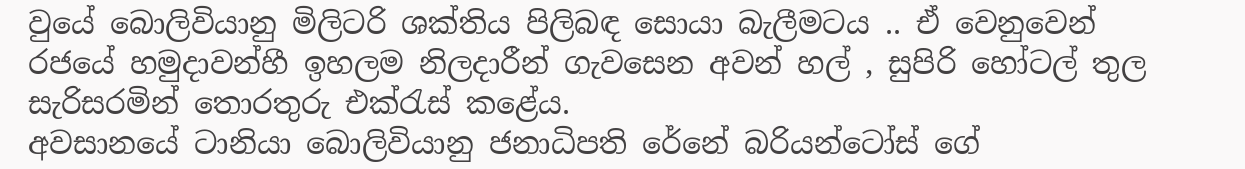වුයේ බොලිවියානු මිලිටරි ශක්තිය පිලිබඳ සොයා බැලීමටය .. ඒ වෙනුවෙන් රජයේ හමුදාවන්හී ඉහලම නිලදාරීන් ගැවසෙන අවන් හල් , සුපිරි හෝටල් තුල සැරිසරමින් තොරතුරු එක්රැස් කළේය.
අවසානයේ ටානියා බොලිවියානු ජනාධිපති රේනේ බරියන්ටෝස් ගේ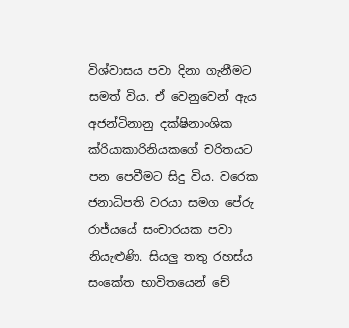විශ්වාසය පවා දිනා ගැනීමට සමත් විය. ඒ වෙනුවෙන් ඇය අජන්ටිනානු දක්ෂිනාංශික ක්රියාකාරිනියකගේ චරිතයට පන පෙවීමට සිදු විය. වරෙක ජනාධිපති වරයා සමග පේරු රාජ්යයේ සංචාරයක පවා නියැළුණි. සියලු තතු රහස්ය සංකේත භාවිතයෙන් චේ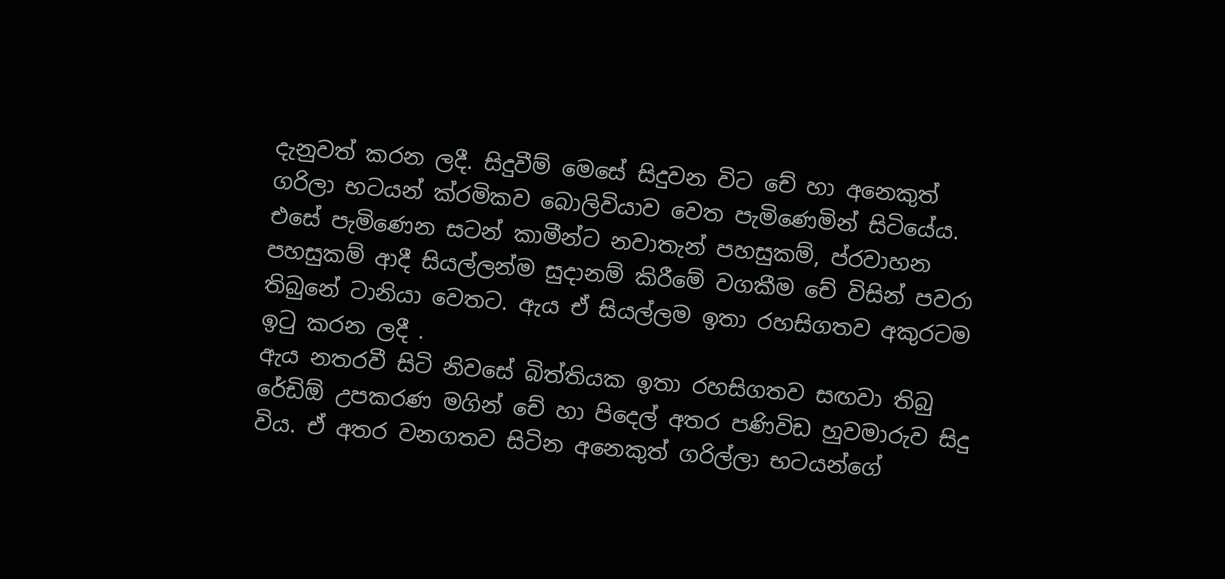දැනුවත් කරන ලදී. සිදුවීම් මෙසේ සිදුවන විට චේ හා අනෙකුත් ගරිලා භටයන් ක්රමිකව බොලිවියාව වෙත පැමිණෙමින් සිටියේය. එසේ පැමිණෙන සටන් කාමීන්ට නවාතැන් පහසුකම්, ප්රවාහන පහසුකම් ආදී සියල්ලන්ම සුදානම් කිරීමේ වගකීම චේ විසින් පවරා තිබුනේ ටානියා වෙතට. ඇය ඒ සියල්ලම ඉතා රහසිගතව අකුරටම ඉටු කරන ලදී .
ඇය නතරවී සිටි නිවසේ බිත්තියක ඉතා රහසිගතව සඟවා තිබු රේඩිඕ උපකරණ මගින් චේ හා පිදෙල් අතර පණිවිඩ හුවමාරුව සිදු විය. ඒ අතර වනගතව සිටින අනෙකුත් ගරිල්ලා භටයන්ගේ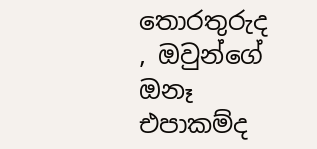තොරතුරුද , ඔවුන්ගේ ඔනෑ එපාකම්ද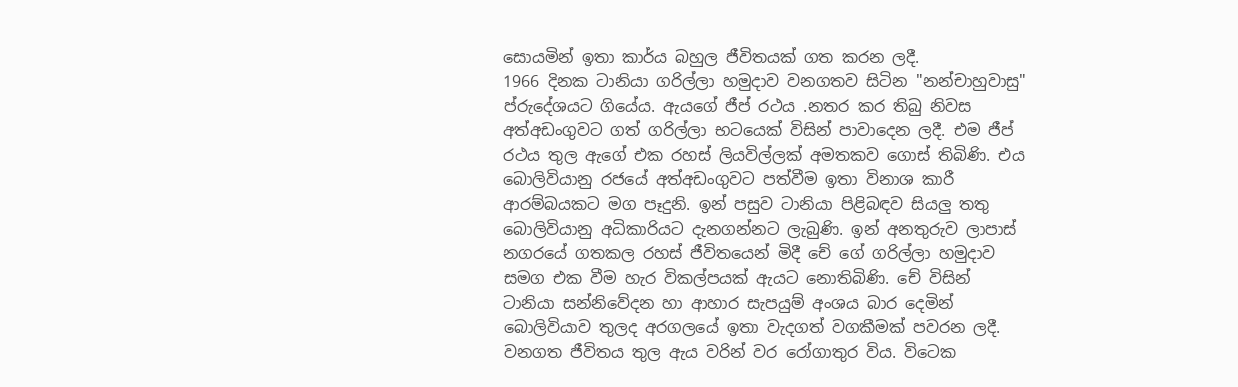සොයමින් ඉතා කාර්ය බහුල ජීවිතයක් ගත කරන ලදී.
1966 දිනක ටානියා ගරිල්ලා හමුදාව වනගතව සිටින "නන්චාහුවාසු" ප්රුදේශයට ගියේය. ඇයගේ ජීප් රථය .නතර කර තිබු නිවස අත්අඩංගුවට ගත් ගරිල්ලා භටයෙක් විසින් පාවාදෙන ලදී. එම ජීප් රථය තුල ඇගේ එක රහස් ලියවිල්ලක් අමතකව ගොස් තිබිණි. එය බොලිවියානු රජයේ අත්අඩංගුවට පත්වීම ඉතා විනාශ කාරී ආරම්බයකට මග පෑදුනි. ඉන් පසුව ටානියා පිළිබඳව සියලු තතු බොලිවියානු අධිකාරියට දැනගන්නට ලැබුණි. ඉන් අනතුරුව ලාපාස් නගරයේ ගතකල රහස් ජීවිතයෙන් මිදී චේ ගේ ගරිල්ලා හමුදාව සමග එක වීම හැර විකල්පයක් ඇයට නොතිබිණි. චේ විසින් ටානියා සන්නිවේදන හා ආහාර සැපයුම් අංශය බාර දෙමින් බොලිවියාව තුලද අරගලයේ ඉතා වැදගත් වගකීමක් පවරන ලදී. වනගත ජීවිතය තුල ඇය වරින් වර රෝගාතුර විය. විටෙක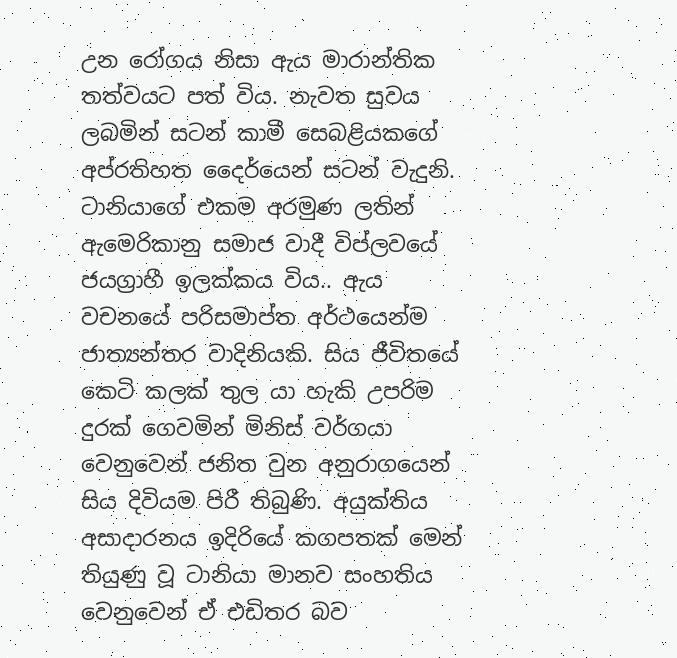උන රෝගය නිසා ඇය මාරාන්තික තත්වයට පත් විය. නැවත සුවය ලබමින් සටන් කාමී සෙබළියකගේ අප්රතිහත දෛර්යෙන් සටන් වැදුනි. ටානියාගේ එකම අරමුණ ලතින් ඇමෙරිකානු සමාජ වාදී විප්ලවයේ ජයග්‍රාහී ඉලක්කය විය.. ඇය වචනයේ පරිසමාප්ත අර්ථයෙන්ම ජාත්‍යන්තර වාදිනියකි. සිය ජීවිතයේ කෙටි කලක් තුල යා හැකි උපරිම දුරක් ගෙවමින් මිනිස් වර්ගයා වෙනුවෙන් ජනිත වුන අනුරාගයෙන් සිය දිවියම පිරී තිබුණි. අයුක්තිය අසාදාරනය ඉදිරියේ කගපතක් මෙන් තියුණු වූ ටානියා මානව සංහතිය වෙනුවෙන් ඒ එඩිතර බව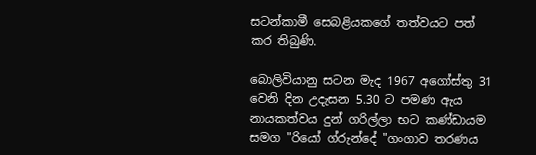සටන්කාමී සෙබළියකගේ තත්වයට පත් කර තිබුණි.

බොලිවියානු සටන මැද 1967 අගෝස්තු 31 වෙනි දින උදැසන 5.30 ට පමණ ඇය නායකත්වය දුන් ගරිල්ලා භට කණ්ඩායම සමග "රියෝ ග්රුන්දේ "ගංගාව තරණය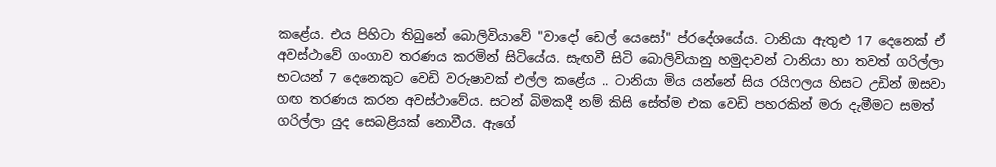කළේය. එය පිහිටා තිබුනේ බොලිවියාවේ "වාදෝ ඩෙල් යෙසෝ" ප්රදේශයේය. ටානියා ඇතුළු 17 දෙනෙක් ඒ අවස්ථාවේ ගංගාව තරණය කරමින් සිටියේය. සැඟවී සිටි බොලිවියානු හමුදාවන් ටානියා හා තවත් ගරිල්ලා භටයන් 7 දෙනෙකුට වෙඩි වරුෂාවක් එල්ල කළේය .. ටානියා මිය යන්නේ සිය රයිෆලය හිසට උඩින් ඔසවා ගඟ තරණය කරන අවස්ථාවේය. සටන් බිමකදී නම් කිසි සේත්ම එක වෙඩි පහරකින් මරා දැමීමට සමත් ගරිල්ලා යුද සෙබළියක් නොවීය. ඇගේ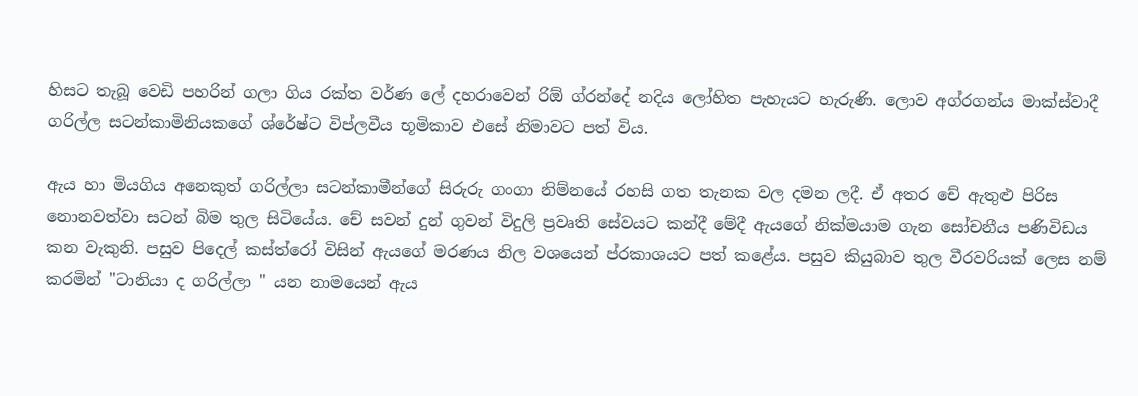හිසට තැබූ වෙඩි පහරින් ගලා ගිය රක්ත වර්ණ ලේ දහරාවෙන් රිඕ ග්රන්දේ නදිය ලෝහිත පැහැයට හැරුණි. ලොව අග්රගන්ය මාක්ස්වාදී ගරිල්ල සටන්කාමිනියකගේ ශ්රේෂ්ට විප්ලවීය භූමිකාව එසේ නිමාවට පත් විය.

ඇය හා මියගිය අනෙකුත් ගරිල්ලා සටන්කාමීන්ගේ සිරුරු ගංගා නිම්නයේ රහසි ගත තැනක වල දමන ලදී. ඒ අතර චේ ඇතුළු පිරිස නොනවත්වා සටන් බිම තුල සිටියේය. චේ සවන් දුන් ගුවන් විදුලි ප්‍රවෘති සේවයට කන්දී මේදී ඇයගේ නික්මයාම ගැන සෝචනීය පණිවිඩය කන වැකුනි. පසුව පිදෙල් කස්ත්රෝ විසින් ඇයගේ මරණය නිල වශයෙන් ප්රකාශයට පත් කළේය. පසුව කියුබාව තුල වීරවරියක් ලෙස නම් කරමින් "ටානියා ද ගරිල්ලා " යන නාමයෙන් ඇය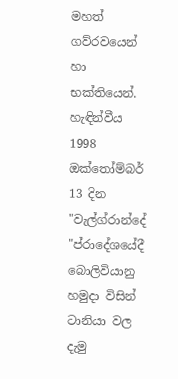මහත් ගව්රවයෙන් හා භක්තියෙන්. හැඳින්වීය 1998 ඔක්තෝම්බර් 13 දින "වැල්ග්රාන්දේ "ප්රාදේශයේදී බොලිවියානු හමුදා විසින් ටානියා වල දැමු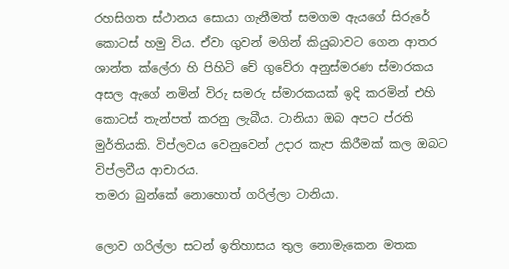රහසිගත ස්ථානය සොයා ගැනීමත් සමගම ඇයගේ සිරුරේ කොටස් හමු විය. ඒවා ගුවන් මගින් කියුබාවට ගෙන ආතර ශාන්ත ක්ලේරා හි පිහිටි චේ ගුවේරා අනුස්මරණ ස්මාරකය අසල ඇගේ නමින් විරු සමරු ස්මාරකයක් ඉදි කරමින් එහි කොටස් තැන්පත් කරනු ලැබීය. ටානියා ඔබ අපට ප්රති මුර්තියකි. විප්ලවය වෙනුවෙන් උදාර කැප කිරීමක් කල ඔබට විප්ලවීය ආචාරය.
තමරා බුන්කේ නොහොත් ගරිල්ලා ටානියා.

ලොව ගරිල්ලා සටන් ඉතිහාසය තුල නොමැකෙන මතක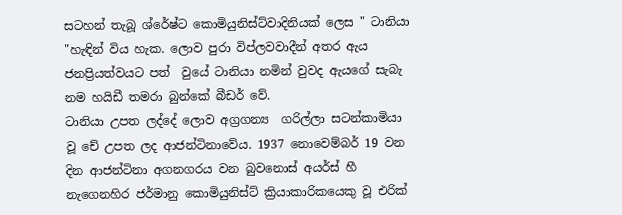සටහන් තැබූ ශ්රේෂ්ට කොමියුනිස්ට්වාදිනියක් ලෙස " ටානියා "හැඳින් විය හැක. ලොව පුරා විප්ලවවාදීන් අතර ඇය  ජනප්‍රියත්වයට පත්  වුයේ ටානියා නමින් වුවද ඇයගේ සැබැ නම හයිඩී තමරා බුන්කේ බීඩර් වේ.
ටානියා උපත ලද්දේ ලොව අග්‍රගන්‍ය  ගරිල්ලා සටන්කාමියා වූ චේ උපත ලද ආජන්ටිනාවේය. 1937 නොවෙම්බර් 19 වන දින ආජන්ටිනා අගනගරය වන බුවනොස් අයර්ස් හී නැගෙනහිර ජර්මානු කොමියුනිස්ට් ක්‍රියාකාරිකයෙකු වූ එරික්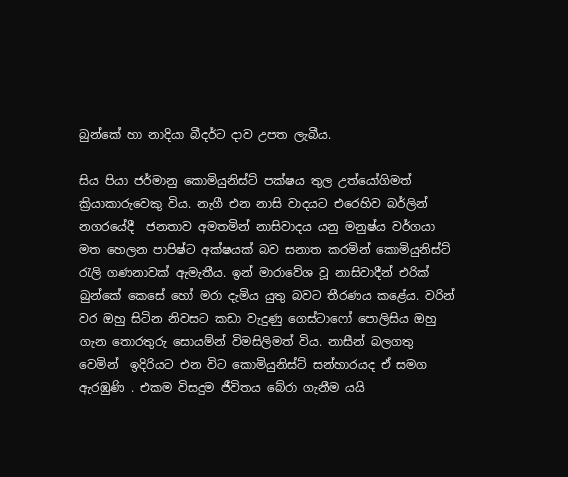බුන්කේ හා නාදියා බීදර්ට දාව උපත ලැබීය.

සිය පියා ජර්මානු කොමියුනිස්ට් පක්ෂය තුල උත්යෝගිමත් ක්‍රියාකාරුවෙකු විය. නැගී එන නාසි වාදයට එරෙහිව බර්ලින් නගරයේදී  ජනතාව අමතමින් නාසිවාදය යනු මනුෂ්ය වර්ගයා මත හෙලන පාපිෂ්ට අක්ෂයක් බව සනාත කරමින් කොමියුනිස්ට් රැලි ගණනාවක් ඇමැතීය. ඉන් මාරාවේශ වූ නාසිවාදීන් එරික් බුන්කේ කෙසේ හෝ මරා දැමිය යුතු බවට තීරණය කළේය. වරින් වර ඔහු සිටින නිවසට කඩා වැදුණු ගෙස්ටාෆෝ පොලිසිය ඔහු ගැන තොරතුරු සොයම්න් විමසිලිමත් විය. නාසීන් බලගතු වෙමින්  ඉදිරියට එන විට කොමියුනිස්ට් සන්හාරයද ඒ සමග ඇරඹුණි . එකම විසදුම ජීවිතය බේරා ගැනීම යයි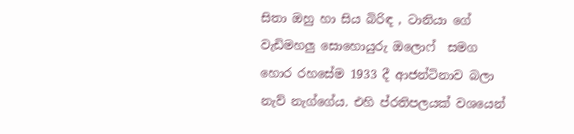සිතා ඔහු හා සිය බිරිඳ , ටානියා ගේ වැඩිමහලු සොහොයුරු ඔලොෆ්  සමග හොර රහසේම 1933 දී ආජන්ටිනාව බලා නැව් නැග්ගේය. එහි ප්රතිපලයක් වශයෙන්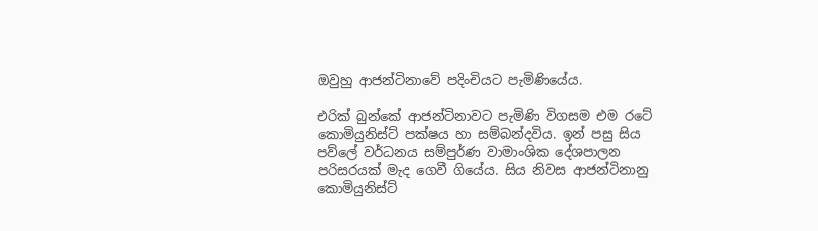ඔවුහු ආජන්ටිනාවේ පදිංචියට පැමිණියේය.

එරික් බුන්කේ ආජන්ටිනාවට පැමිණි විගසම එම රටේ කොමියුනිස්ට් පක්ෂය හා සම්බන්දවිය. ඉන් පසු සිය පව්ලේ වර්ධනය සම්පුර්ණ වාමාංශික දේශපාලන පරිසරයක් මැද ගෙවී ගියේය. සිය නිවස ආජන්ටිනානු කොමියුනිස්ට්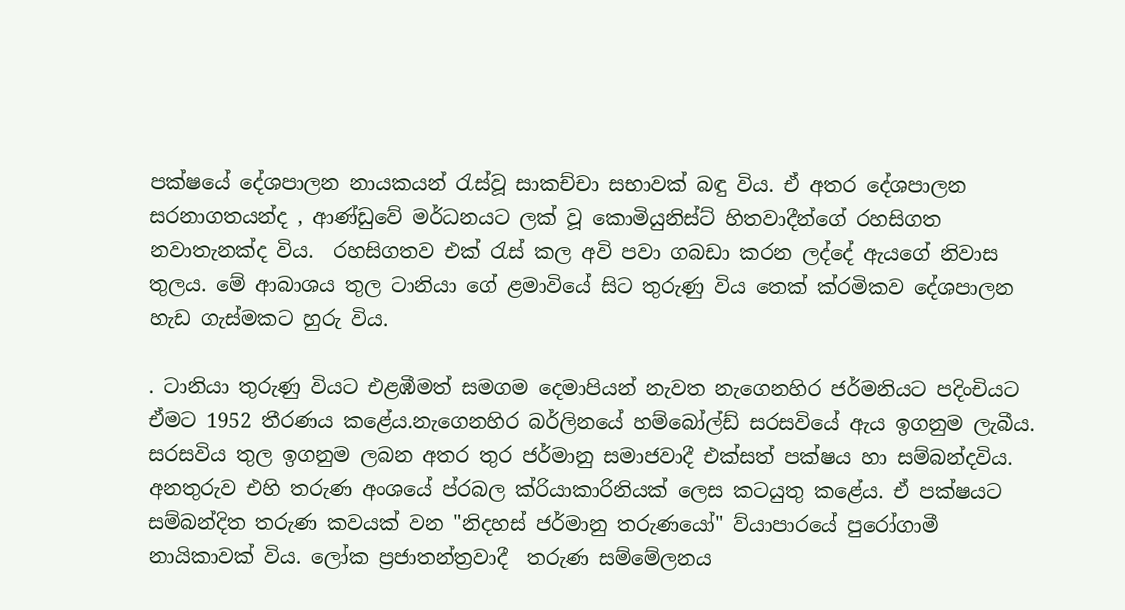පක්ෂයේ දේශපාලන නායකයන් රැස්වූ සාකච්චා සභාවක් බඳු විය. ඒ අතර දේශපාලන සරනාගතයන්ද , ආණ්ඩුවේ මර්ධනයට ලක් වූ කොමියුනිස්ට් හිතවාදීන්ගේ රහසිගත නවාතැනක්ද විය.  රහසිගතව එක් රැස් කල අවි පවා ගබඩා කරන ලද්දේ ඇයගේ නිවාස තුලය. මේ ආබාශය තුල ටානියා ගේ ළමාවියේ සිට තුරුණු විය තෙක් ක්රමිකව දේශපාලන හැඩ ගැස්මකට හුරු විය.

. ටානියා තුරුණු වියට එළඹීමත් සමගම දෙමාපියන් නැවත නැගෙනහිර ජර්මනියට පදිංචියට ඒමට 1952 තීරණය කළේය.නැගෙනහිර බර්ලිනයේ හම්බෝල්ඩ් සරසවියේ ඇය ඉගනුම ලැබීය. සරසවිය තුල ඉගනුම ලබන අතර තුර ජර්මානු සමාජවාදී එක්සත් පක්ෂය හා සම්බන්දවිය. අනතුරුව එහි තරුණ අංශයේ ප්රබල ක්රියාකාරිනියක් ලෙස කටයුතු කළේය. ඒ පක්ෂයට සම්බන්දිත තරුණ කවයක් වන "නිදහස් ජර්මානු තරුණයෝ" ව්යාපාරයේ පුරෝගාමී නායිකාවක් විය. ලෝක ප්‍රජාතන්ත්‍රවාදී  තරුණ සම්මේලනය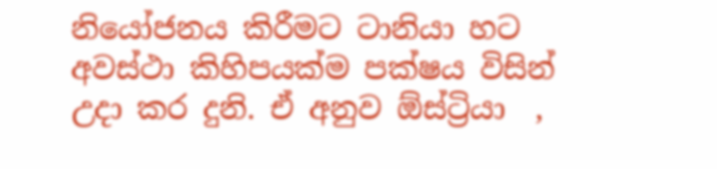නියෝජනය කිරීමට ටානියා හට අවස්ථා කිහිපයක්ම පක්ෂය විසින් උදා කර දුනි. ඒ අනුව ඕස්ට්‍රියා  ,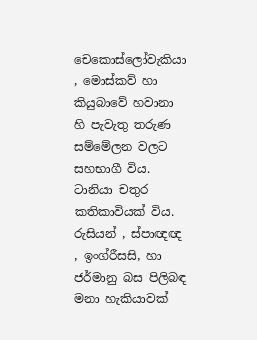චෙකොස්ලෝවැකියා , මොස්කව් හා කියුබාවේ හවානා හි පැවැතු තරුණ සම්මේලන වලට සහභාගී විය. ටානියා චතුර කතිකාවියක් විය. රුසියන් , ස්පාඥඥ , ඉංග්රීසසි, හා ජර්මානු බස පිලිබඳ මනා හැකියාවක්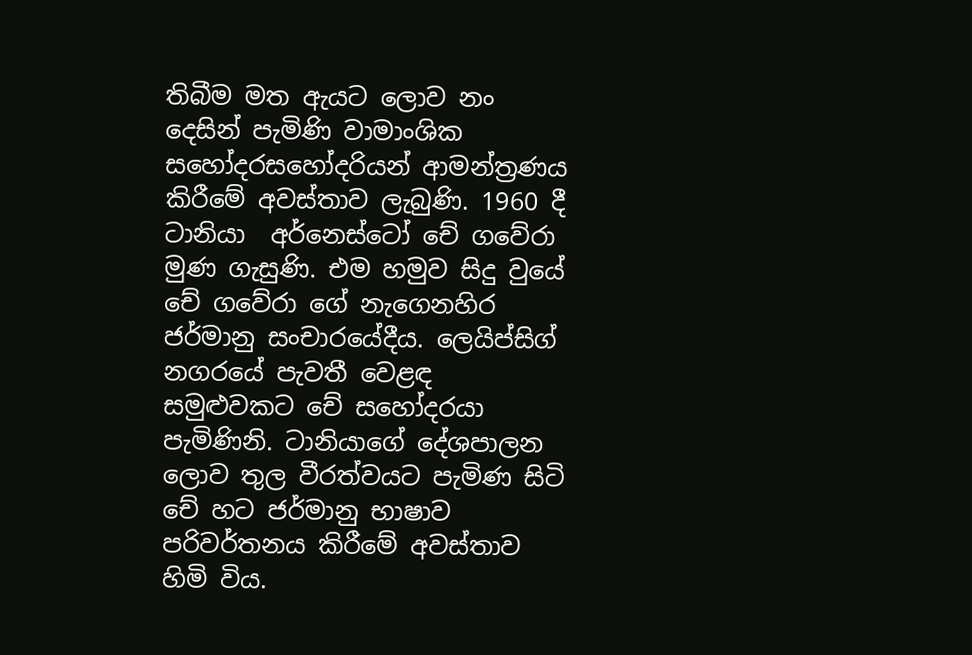තිබීම මත ඇයට ලොව නං දෙසින් පැමිණි වාමාංශික සහෝදරසහෝදරියන් ආමන්ත්‍රණය කිරීමේ අවස්තාව ලැබුණි. 1960 දී ටානියා  අර්නෙස්ටෝ චේ ගවේරා මුණ ගැසුණි. එම හමුව සිදු වුයේ චේ ගවේරා ගේ නැගෙනහිර ජර්මානු සංචාරයේදීය. ලෙයිප්සිග් නගරයේ පැවතී වෙළඳ සමුළුවකට චේ සහෝදරයා පැමිණිනි. ටානියාගේ දේශපාලන ලොව තුල වීරත්වයට පැමිණ සිටි චේ හට ජර්මානු භාෂාව පරිවර්තනය කිරීමේ අවස්තාව හිමි විය.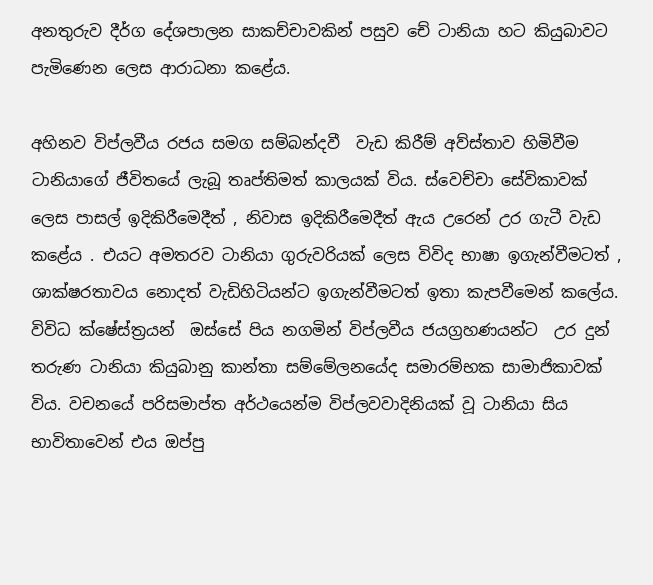අනතුරුව දීර්ග දේශපාලන සාකච්චාවකින් පසුව චේ ටානියා හට කියුබාවට පැමිණෙන ලෙස ආරාධනා කළේය.

අහිනව විප්ලවීය රජය සමග සම්බන්දවී  වැඩ කිරීම් අව්ස්තාව හිමිවීම ටානියාගේ ජීවිතයේ ලැබූ තෘප්තිමත් කාලයක් විය. ස්වෙච්චා සේවිකාවක් ලෙස පාසල් ඉදිකිරීමෙදීත් , නිවාස ඉදිකිරීමෙදීත් ඇය උරෙන් උර ගැටී වැඩ කළේය . එයට අමතරව ටානියා ගුරුවරියක් ලෙස විවිද භාෂා ඉගැන්වීමටත් , ශාක්ෂරතාවය නොදත් වැඩිහිටියන්ට ඉගැන්වීමටත් ඉතා කැපවීමෙන් කලේය. විවිධ ක්ෂේස්ත්‍රයන්  ඔස්සේ පිය නගමින් විප්ලවීය ජයග්‍රහණයන්ට  උර දුන් තරුණ ටානියා කියුබානු කාන්තා සම්මේලනයේද සමාරම්භක සාමාජිකාවක් විය. වචනයේ පරිසමාප්ත අර්ථයෙන්ම විප්ලවවාදිනියක් වූ ටානියා සිය භාවිතාවෙන් එය ඔප්පු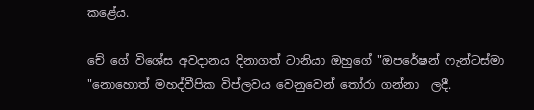කළේය.

චේ ගේ විශේස අවදානය දිනාගත් ටානියා ඔහුගේ "ඔපරේෂන් ෆැන්ටස්මා "නොහොත් මහද්වීපික විප්ලවය වෙනුවෙන් තෝරා ගන්නා  ලදී.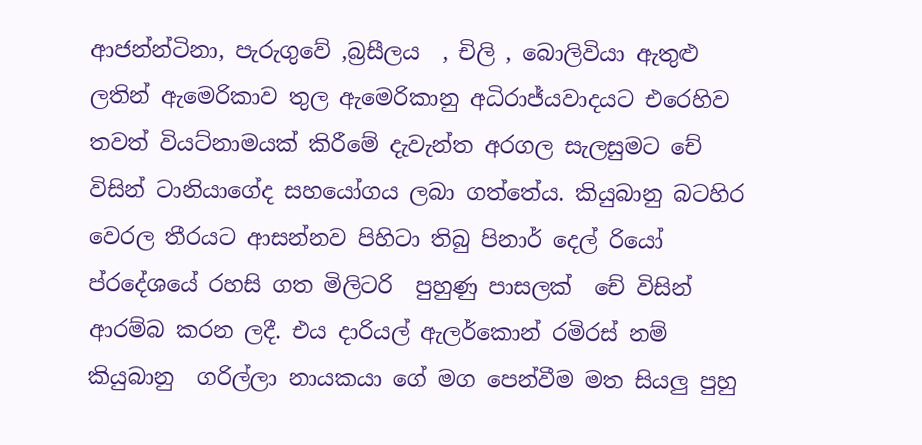ආජන්න්ටිනා, පැරුගුවේ ,බ්‍රසීලය  , චිලි , බොලිවියා ඇතුළු ලතින් ඇමෙරිකාව තුල ඇමෙරිකානු අධිරාජ්යවාදයට එරෙහිව තවත් වියට්නාමයක් කිරීමේ දැවැන්ත අරගල සැලසුමට චේ විසින් ටානියාගේද සහයෝගය ලබා ගත්තේය. කියුබානු බටහිර වෙරල තීරයට ආසන්නව පිහිටා තිබු පිනාර් දෙල් රියෝ ප්රදේශයේ රහසි ගත මිලිටරි  පුහුණු පාසලක්  චේ විසින් ආරම්බ කරන ලදී. එය දාරියල් ඇලර්කොන් රමිරස් නම් කියුබානු  ගරිල්ලා නායකයා ගේ මග පෙන්වීම මත සියලු පුහු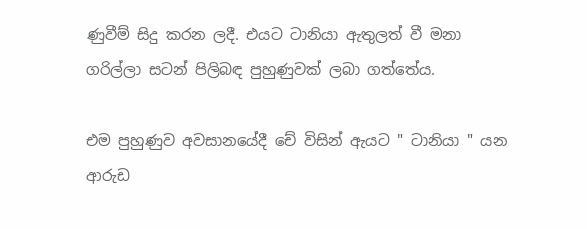ණුවීම් සිදු කරන ලදී. එයට ටානියා ඇතුලත් වී මනා  ගරිල්ලා සටන් පිලිබඳ පුහුණුවක් ලබා ගත්තේය.

එම පුහුණුව අවසානයේදී චේ විසින් ඇයට " ටානියා " යන ආරුඩ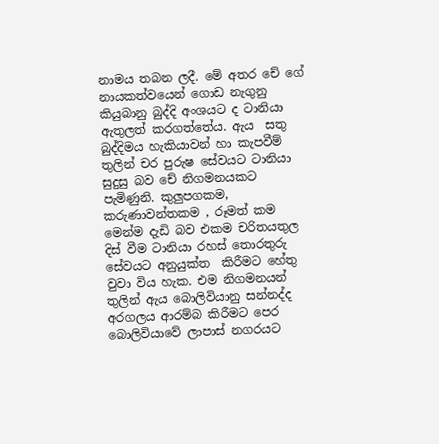නාමය තබන ලදී. මේ අතර චේ ගේ නායකත්වයෙන් ගොඩ නැගුනු කියුබානු බුද්දි අංශයට ද ටානියා ඇතුලත් කරගත්තේය. ඇය  සතු බුද්දිමය හැකියාවන් හා කැපවීම් තුලින් චර පුරුෂ සේවයට ටානියා සුදුසු බව චේ නිගමනයකට පැමිණුනි. කුලුපගකම, කරුණාවන්තකම , රූමත් කම මෙන්ම දැඩි බව එකම චරිතයතුල දිස් වීම ටානියා රහස් තොරතුරු සේවයට අනුයුක්ත  කිරීමට හේතු වුවා විය හැක. එම නිගමනයන් තුලින් ඇය බොලිවියානු සන්නද්ද අරගලය ආරම්බ කිරීමට පෙර බොලිවියාවේ ලාපාස් නගරයට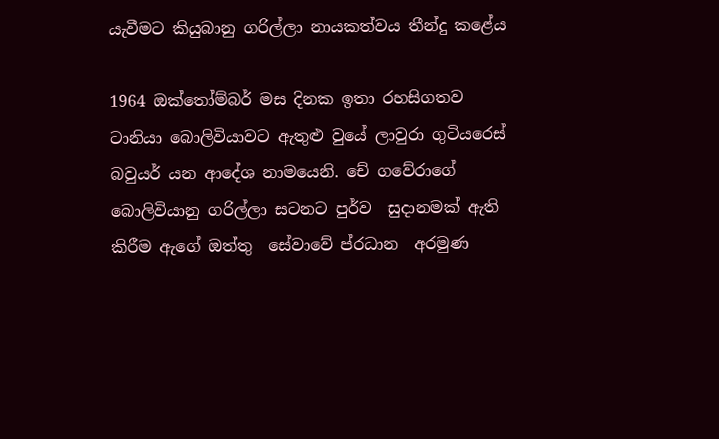යැවීමට කියුබානු ගරිල්ලා නායකත්වය තීන්දු කළේය

1964 ඔක්තෝම්බර් මස දිනක ඉතා රහසිගතව ටානියා බොලිවියාවට ඇතුළු වුයේ ලාවුරා ගුටියරෙස් බවුයර් යන ආදේශ නාමයෙනි. චේ ගවේරාගේ බොලිවියානු ගරිල්ලා සටනට පුර්ව  සුදානමක් ඇති කිරීම ඇගේ ඔත්තු  සේවාවේ ප්රධාන  අරමුණ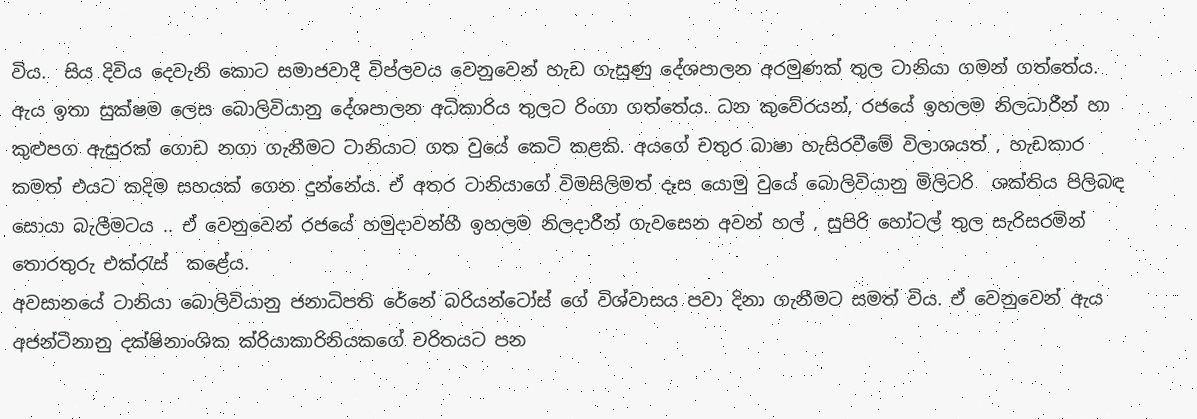විය.  සිය දිවිය දෙවැනි කොට සමාජවාදී විප්ලවය වෙනුවෙන් හැඩ ගැසුණු දේශපාලන අරමුණක් තුල ටානියා ගමන් ගත්තේය. ඇය ඉතා සුක්ෂම ලෙස බොලිවියානු දේශපාලන අධිකාරිය තුලට රිංගා ගත්තේය. ධන කුවේරයන්, රජයේ ඉහලම නිලධාරීන් හා කුළුපග ඇසුරක් ගොඩ නගා ගැනීමට ටානියාට ගත වුයේ කෙටි කළකි. අයගේ චතුර බාෂා හැසිරවීමේ විලාශයත් , හැඩකාර කමත් එයට කදිම සහයක් ගෙන දුන්නේය. ඒ අතර ටානියාගේ විමසිලිමත් දෑස යොමු වුයේ බොලිවියානු මිලිටරි  ශක්තිය පිලිබඳ සොයා බැලීමටය .. ඒ වෙනුවෙන් රජයේ හමුදාවන්හී ඉහලම නිලදාරීන් ගැවසෙන අවන් හල් , සුපිරි හෝටල් තුල සැරිසරමින් තොරතුරු එක්රැස්  කළේය.
අවසානයේ ටානියා බොලිවියානු ජනාධිපති රේනේ බරියන්ටෝස් ගේ විශ්වාසය පවා දිනා ගැනීමට සමත් විය. ඒ වෙනුවෙන් ඇය අජන්ටිනානු දක්ෂිනාංශික ක්රියාකාරිනියකගේ චරිතයට පන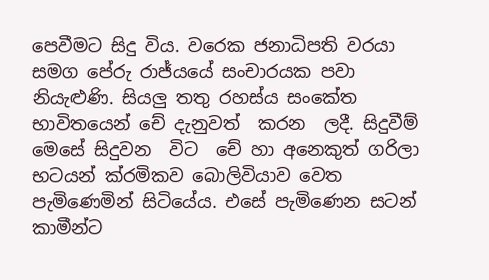පෙවීමට සිදු විය. වරෙක ජනාධිපති වරයා සමග පේරු රාජ්යයේ සංචාරයක පවා නියැළුණි. සියලු තතු රහස්ය සංකේත භාවිතයෙන් චේ දැනුවත්  කරන  ලදී. සිදුවීම් මෙසේ සිදුවන  විට  චේ හා අනෙකුත් ගරිලා භටයන් ක්රමිකව බොලිවියාව වෙත පැමිණෙමින් සිටියේය. එසේ පැමිණෙන සටන් කාමීන්ට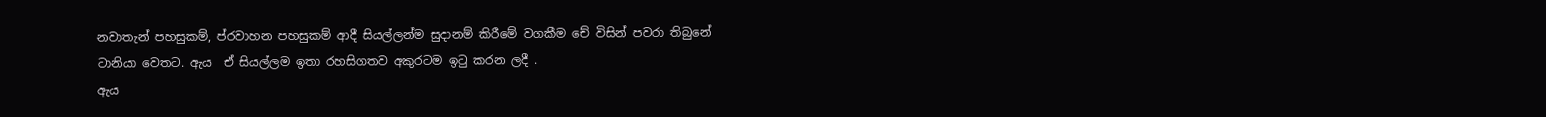නවාතැන් පහසුකම්, ප්රවාහන පහසුකම් ආදී සියල්ලන්ම සුදානම් කිරීමේ වගකීම චේ විසින් පවරා තිබුනේ ටානියා වෙතට. ඇය  ඒ සියල්ලම ඉතා රහසිගතව අකුරටම ඉටු කරන ලදී .
ඇය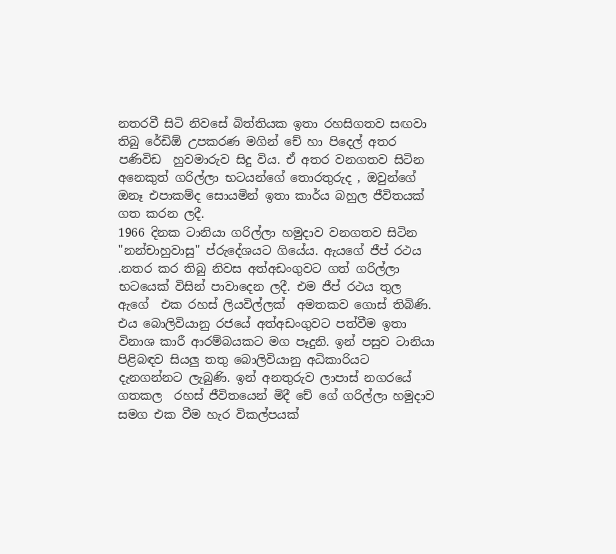නතරවී සිටි නිවසේ බිත්තියක ඉතා රහසිගතව සඟවා තිබු රේඩිඕ උපකරණ මගින් චේ හා පිදෙල් අතර පණිවිඩ  හුවමාරුව සිදු විය. ඒ අතර වනගතව සිටින අනෙකුත් ගරිල්ලා භටයන්ගේ තොරතුරුද , ඔවුන්ගේ ඔනෑ එපාකම්ද සොයමින් ඉතා කාර්ය බහුල ජීවිතයක් ගත කරන ලදී.
1966 දිනක ටානියා ගරිල්ලා හමුදාව වනගතව සිටින "නන්චාහුවාසු" ප්රුදේශයට ගියේය. ඇයගේ ජීප් රථය .නතර කර තිබු නිවස අත්අඩංගුවට ගත් ගරිල්ලා භටයෙක් විසින් පාවාදෙන ලදී. එම ජීප් රථය තුල ඇගේ  එක රහස් ලියවිල්ලක්  අමතකව ගොස් තිබිණි. එය බොලිවියානු රජයේ අත්අඩංගුවට පත්වීම ඉතා විනාශ කාරී ආරම්බයකට මග පෑදුනි. ඉන් පසුව ටානියා පිළිබඳව සියලු තතු බොලිවියානු අධිකාරියට දැනගන්නට ලැබුණි. ඉන් අනතුරුව ලාපාස් නගරයේ ගතකල  රහස් ජීවිතයෙන් මිදී චේ ගේ ගරිල්ලා හමුදාව සමග එක වීම හැර විකල්පයක්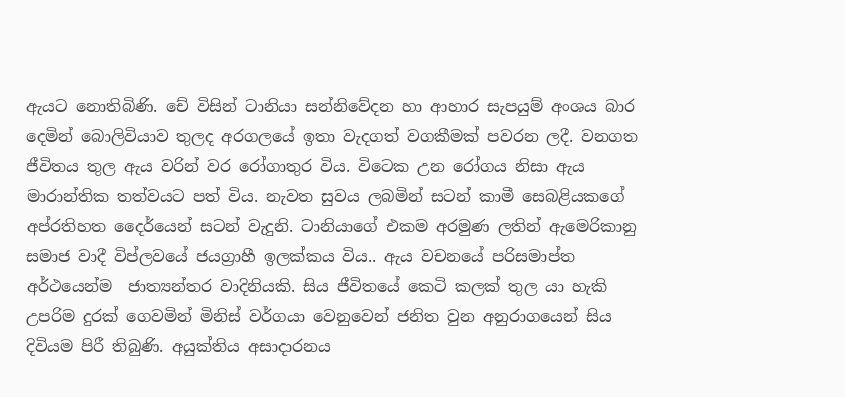ඇයට නොතිබිණි. චේ විසින් ටානියා සන්නිවේදන හා ආහාර සැපයුම් අංශය බාර දෙමින් බොලිවියාව තුලද අරගලයේ ඉතා වැදගත් වගකීමක් පවරන ලදී. වනගත ජීවිතය තුල ඇය වරින් වර රෝගාතුර විය. විටෙක උන රෝගය නිසා ඇය මාරාන්තික තත්වයට පත් විය. නැවත සුවය ලබමින් සටන් කාමී සෙබළියකගේ අප්රතිහත දෛර්යෙන් සටන් වැදුනි. ටානියාගේ එකම අරමුණ ලතින් ඇමෙරිකානු සමාජ වාදී විප්ලවයේ ජයග්‍රාහී ඉලක්කය විය.. ඇය වචනයේ පරිසමාප්ත අර්ථයෙන්ම  ජාත්‍යන්තර වාදිනියකි. සිය ජීවිතයේ කෙටි කලක් තුල යා හැකි උපරිම දුරක් ගෙවමින් මිනිස් වර්ගයා වෙනුවෙන් ජනිත වුන අනුරාගයෙන් සිය දිවියම පිරී තිබුණි. අයුක්තිය අසාදාරනය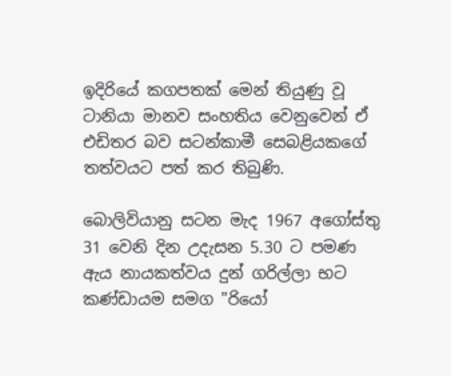ඉදිරියේ කගපතක් මෙන් තියුණු වූ ටානියා මානව සංහතිය වෙනුවෙන් ඒ එඩිතර බව සටන්කාමී සෙබළියකගේ තත්වයට පත් කර තිබුණි.

බොලිවියානු සටන මැද 1967 අගෝස්තු 31 වෙනි දින උදැසන 5.30 ට පමණ ඇය නායකත්වය දුන් ගරිල්ලා භට කණ්ඩායම සමග "රියෝ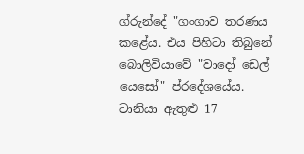ග්රුන්දේ "ගංගාව තරණය කළේය. එය පිහිටා තිබුනේ බොලිවියාවේ "වාදෝ ඩෙල් යෙසෝ" ප්රදේශයේය. ටානියා ඇතුළු 17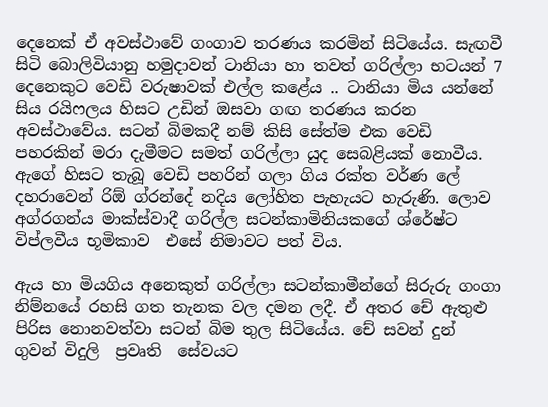දෙනෙක් ඒ අවස්ථාවේ ගංගාව තරණය කරමින් සිටියේය. සැඟවී සිටි බොලිවියානු හමුදාවන් ටානියා හා තවත් ගරිල්ලා භටයන් 7 දෙනෙකුට වෙඩි වරුෂාවක් එල්ල කළේය .. ටානියා මිය යන්නේ  සිය රයිෆලය හිසට උඩින් ඔසවා ගඟ තරණය කරන අවස්ථාවේය. සටන් බිමකදී නම් කිසි සේත්ම එක වෙඩි පහරකින් මරා දැමීමට සමත් ගරිල්ලා යුද සෙබළියක් නොවීය. ඇගේ හිසට තැබූ වෙඩි පහරින් ගලා ගිය රක්ත වර්ණ ලේ දහරාවෙන් රිඕ ග්රන්දේ නදිය ලෝහිත පැහැයට හැරුණි. ලොව අග්රගන්ය මාක්ස්වාදී ගරිල්ල සටන්කාමිනියකගේ ශ්රේෂ්ට විප්ලවීය භූමිකාව  එසේ නිමාවට පත් විය.

ඇය හා මියගිය අනෙකුත් ගරිල්ලා සටන්කාමීන්ගේ සිරුරු ගංගා නිම්නයේ රහසි ගත තැනක වල දමන ලදී. ඒ අතර චේ ඇතුළු පිරිස නොනවත්වා සටන් බිම තුල සිටියේය. චේ සවන් දුන් ගුවන් විදුලි  ප්‍රවෘති  සේවයට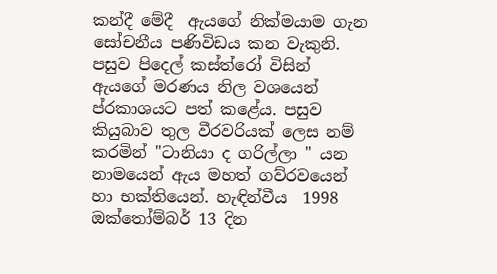කන්දී මේදී  ඇයගේ නික්මයාම ගැන සෝචනීය පණිවිඩය කන වැකුනි. පසුව පිදෙල් කස්ත්රෝ විසින් ඇයගේ මරණය නිල වශයෙන් ප්රකාශයට පත් කළේය. පසුව කියුබාව තුල වීරවරියක් ලෙස නම් කරමින් "ටානියා ද ගරිල්ලා " යන නාමයෙන් ඇය මහත් ගව්රවයෙන් හා භක්තියෙන්. හැඳින්වීය  1998 ඔක්තෝම්බර් 13 දින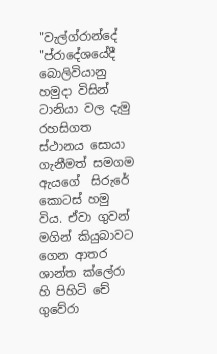"වැල්ග්රාන්දේ "ප්රාදේශයේදී  බොලිවියානු හමුදා විසින් ටානියා වල දැමු රහසිගත ස්ථානය සොයා ගැනීමත් සමගම ඇයගේ  සිරුරේ කොටස් හමු විය. ඒවා ගුවන් මගින් කියුබාවට ගෙන ආතර ශාන්ත ක්ලේරා හි පිහිටි චේ ගුවේරා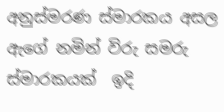අනුස්මරණ ස්මාරකය අසල ඇගේ නමින් විරු සමරු ස්මාරකයක්  ඉදි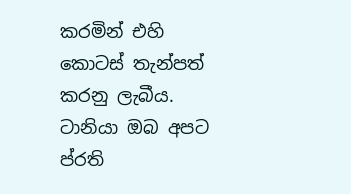කරමින් එහි කොටස් තැන්පත් කරනු ලැබීය. ටානියා ඔබ අපට ප්රති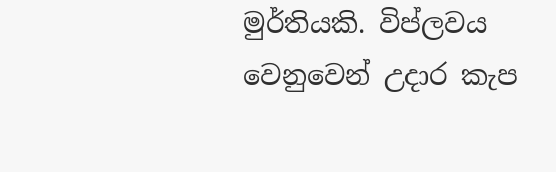මුර්තියකි. විප්ලවය වෙනුවෙන් උදාර කැප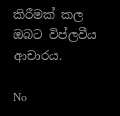කිරීමක් කල ඔබට විප්ලවීය ආචාරය.

No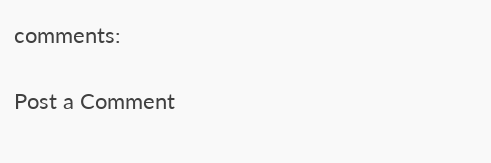comments:

Post a Comment